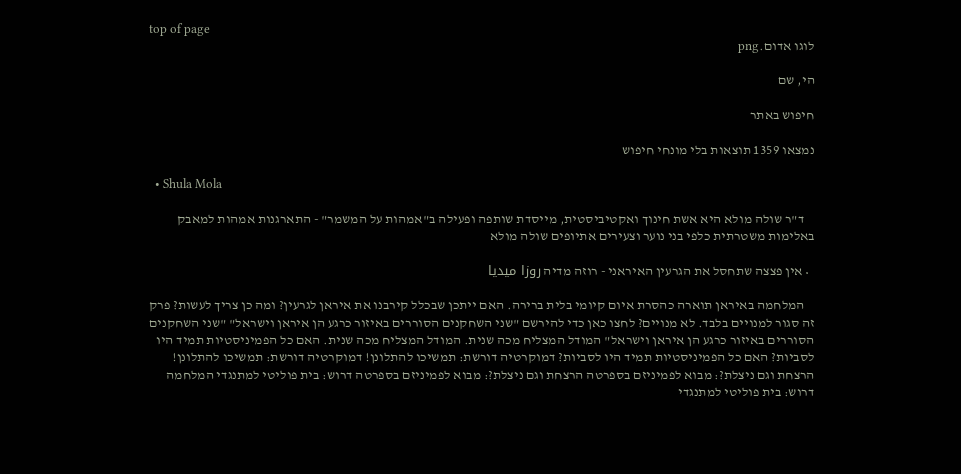top of page
לוגו אדום.png

הי, שם

חיפוש באתר

נמצאו 1359 תוצאות בלי מונחי חיפוש

  • Shula Mola

    ד"ר שולה מולא היא אשת חינוך ואקטיביסטית, מייסדת שותפה ופעילה ב"אמהות על המשמר" - התארגנות אמהות למאבק באלימות משטרתית כלפי בני נוער וצעירים אתיופים שולה מולא

  • אין פצצה שתחסל את הגרעין האיראני - רוזה מדיה روزا ميديا

    המלחמה באיראן תוארה כהסרת איום קיומי בלית ברירה. האם ייתכן שבכלל קירבנו את איראן לגרעין? ומה כן צריך לעשות? פרק זה סגור למנויים בלבד. לא מנויים? לחצו כאן כדי להירשם "שני השחקנים הסוררים באיזור כרגע הן איראן וישראל" "שני השחקנים הסוררים באיזור כרגע הן איראן וישראל" המודל המצליח מכה שנית. המודל המצליח מכה שנית. האם כל הפמיניסטיות תמיד היו לסביות? האם כל הפמיניסטיות תמיד היו לסביות? דמוקרטיה דורשת: תמשיכו להתלונן! דמוקרטיה דורשת: תמשיכו להתלונן! הרצחת וגם ניצלת?: מבוא לפמיניזם בספרטה הרצחת וגם ניצלת?: מבוא לפמיניזם בספרטה דרוש: בית פוליטי למתנגדי המלחמה דרוש: בית פוליטי למתנגדי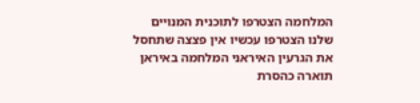המלחמה הצטרפו לתוכנית המנויים שלנו הצטרפו עכשיו אין פצצה שתחסל את הגרעין האיראני המלחמה באיראן תוארה כהסרת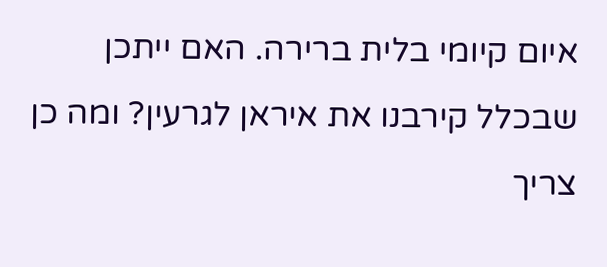איום קיומי בלית ברירה. האם ייתכן שבכלל קירבנו את איראן לגרעין? ומה כן צריך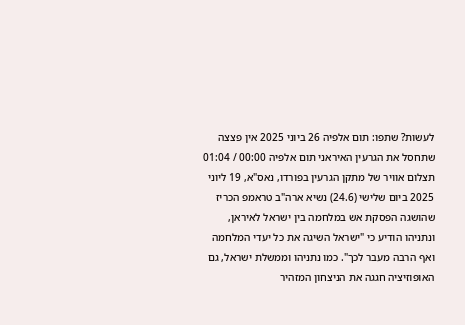לעשות? שתפו: תום אלפיה 26 ביוני 2025 אין פצצה שתחסל את הגרעין האיראני תום אלפיה 00:00 / 01:04 תצלום אוויר של מתקן הגרעין בפורדו, נאס"א, 19 ליוני 2025 ביום שלישי (24.6) נשיא ארה"ב טראמפ הכריז שהושגה הפסקת אש במלחמה בין ישראל לאיראן, ונתניהו הודיע כי "ישראל השיגה את כל יעדי המלחמה ואף הרבה מעבר לכך". כמו נתניהו וממשלת ישראל, גם האופוזיציה חגגה את הניצחון המזהיר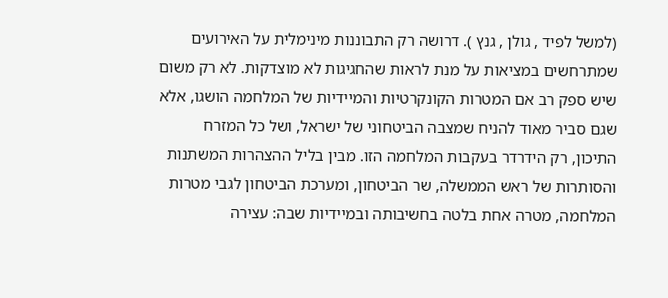(למשל לפיד , גולן , גנץ ). דרושה רק התבוננות מינימלית על האירועים שמתרחשים במציאות על מנת לראות שהחגיגות לא מוצדקות. לא רק משום שיש ספק רב אם המטרות הקונקרטיות והמיידיות של המלחמה הושגו, אלא שגם סביר מאוד להניח שמצבה הביטחוני של ישראל, ושל כל המזרח התיכון, רק הידרדר בעקבות המלחמה הזו. מבין בליל ההצהרות המשתנות והסותרות של ראש הממשלה, שר הביטחון, ומערכת הביטחון לגבי מטרות המלחמה, מטרה אחת בלטה בחשיבותה ובמיידיות שבה: עצירה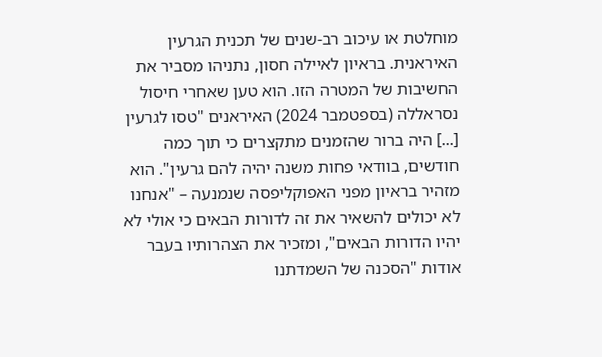מוחלטת או עיכוב רב-שנים של תכנית הגרעין האיראנית. בראיון לאיילה חסון, נתניהו מסביר את החשיבות של המטרה הזו. הוא טען שאחרי חיסול נסראללה (בספטמבר 2024) האיראנים "טסו לגרעין [...] היה ברור שהזמנים מתקצרים כי תוך כמה חודשים, בוודאי פחות משנה יהיה להם גרעין". הוא מזהיר בראיון מפני האפוקליפסה שנמנעה – "אנחנו לא יכולים להשאיר את זה לדורות הבאים כי אולי לא יהיו הדורות הבאים", ומזכיר את הצהרותיו בעבר אודות "הסכנה של השמדתנו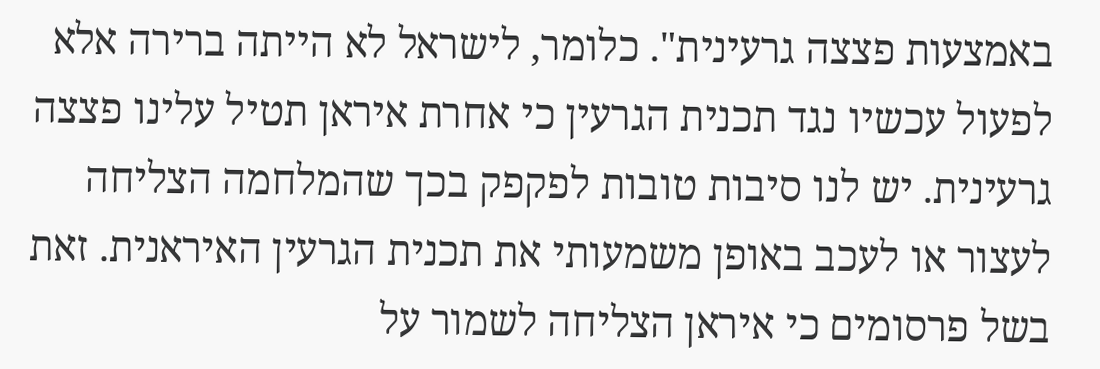באמצעות פצצה גרעינית". כלומר, לישראל לא הייתה ברירה אלא לפעול עכשיו נגד תכנית הגרעין כי אחרת איראן תטיל עלינו פצצה גרעינית. יש לנו סיבות טובות לפקפק בכך שהמלחמה הצליחה לעצור או לעכב באופן משמעותי את תכנית הגרעין האיראנית. זאת בשל פרסומים כי איראן הצליחה לשמור על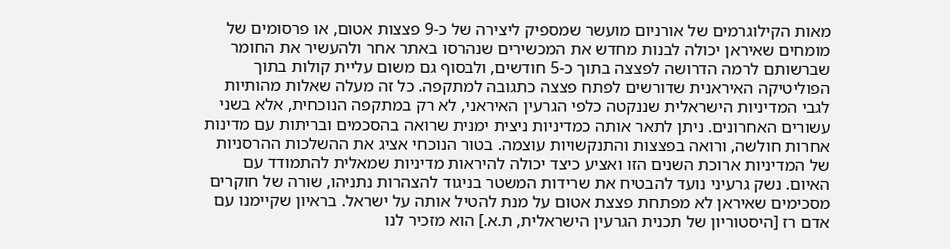מאות הקילוגרמים של אורניום מועשר שמספיק ליצירה של כ-9 פצצות אטום, או פרסומים של מומחים שאיראן יכולה לבנות מחדש את המכשירים שנהרסו באתר אחר ולהעשיר את החומר שברשותם לרמה הדרושה לפצצה בתוך כ-5 חודשים, ולבסוף גם משום עליית קולות בתוך הפוליטיקה האיראנית שדורשים לפתח פצצה כתגובה למתקפה. כל זה מעלה שאלות מהותיות לגבי המדיניות הישראלית שננקטה כלפי הגרעין האיראני, לא רק במתקפה הנוכחית, אלא בשני עשורים האחרונים. ניתן לתאר אותה כמדיניות ניצית ימנית שרואה בהסכמים ובריתות עם מדינות אחרות חולשה, ורואה בפצצות והתנקשויות עוצמה. בטור הנוכחי אציג את ההשלכות ההרסניות של המדיניות ארוכת השנים הזו ואציע כיצד יכולה להיראות מדיניות שמאלית להתמודד עם האיום. נשק גרעיני נועד להבטיח את שרידות המשטר בניגוד להצהרות נתניהו, שורה של חוקרים מסכימים שאיראן לא מפתחת פצצת אטום על מנת להטיל אותה על ישראל. בראיון שקיימנו עם אדם רז [היסטוריון של תכנית הגרעין הישראלית, ת.א.] הוא מזכיר לנו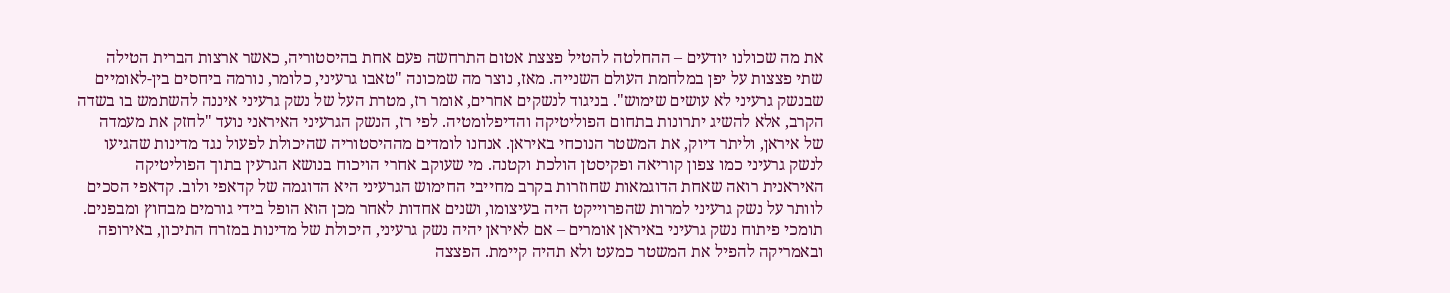את מה שכולנו יודעים – ההחלטה להטיל פצצת אטום התרחשה פעם אחת בהיסטוריה, כאשר ארצות הברית הטילה שתי פצצות על יפן במלחמת העולם השנייה. מאז, נוצר מה שמכונה "טאבו גרעיני, כלומר, נורמה ביחסים בין-לאומיים שבנשק גרעיני לא עושים שימוש". בניגוד לנשקים אחרים, אומר רז, מטרת העל של נשק גרעיני איננה להשתמש בו בשדה הקרב, אלא להשיג יתרונות בתחום הפוליטיקה והדיפלומטיה. לפי רז, הנשק הגרעיני האיראני נועד "לחזק את מעמדה של איראן, וליתר דיוק, את המשטר הנוכחי באיראן. אנחנו לומדים מההיסטוריה שהיכולת לפעול נגד מדינות שהגיעו לנשק גרעיני כמו צפון קוריאה ופקיסטן הולכת וקטנה. מי שעוקב אחרי הויכוח בנושא הגרעין בתוך הפוליטיקה האיראנית רואה שאחת הדוגמאות שחוזרות בקרב מחייבי החימוש הגרעיני היא הדוגמה של קדאפי ולוב. קדאפי הסכים לוותר על נשק גרעיני למרות שהפרוייקט היה בעיצומו, ושנים אחדות לאחר מכן הוא הופל בידי גורמים מבחוץ ומבפנים. תומכי פיתוח נשק גרעיני באיראן אומרים – אם לאיראן יהיה נשק גרעיני, היכולת של מדינות במזרח התיכון, באירופה ובאמריקה להפיל את המשטר כמעט ולא תהיה קיימת. הפצצה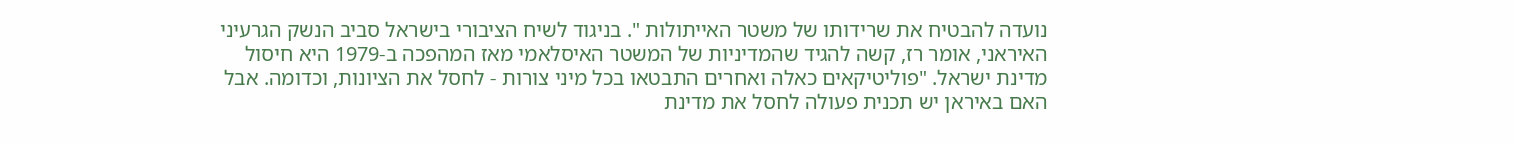נועדה להבטיח את שרידותו של משטר האייתולות ". בניגוד לשיח הציבורי בישראל סביב הנשק הגרעיני האיראני, אומר רז, קשה להגיד שהמדיניות של המשטר האיסלאמי מאז המהפכה ב-1979 היא חיסול מדינת ישראל. "פוליטיקאים כאלה ואחרים התבטאו בכל מיני צורות - לחסל את הציונות, וכדומה. אבל האם באיראן יש תכנית פעולה לחסל את מדינת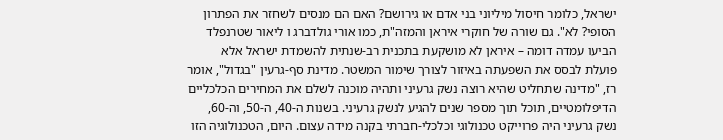ישראל, כלומר חיסול מיליוני בני אדם או גירושם? האם הם מנסים לשחזר את הפתרון הסופי? לא". גם שורה של חוקרי איראן והמזה"ת, כמו אורי גולדברג ו ליאור שטרנפלד הביעו עמדה דומה – איראן לא מושקעת בתכנית רב-שנתית להשמדת ישראל אלא פועלת לבסס את השפעתה באיזור לצורך שימור המשטר. מדינת סף-גרעין "בגדול", אומר רז, "מדינה שתחליט שהיא רוצה נשק גרעיני ותהיה מוכנה לשלם את המחירים הכלכליים הדיפלומטיים, תוכל תוך מספר שנים להגיע לנשק גרעיני. בשנות ה-40, ה-50, וה-60, נשק גרעיני היה פרוייקט טכנולוגי וכלכלי-חברתי בקנה מידה עצום. היום, הטכנולוגיה הזו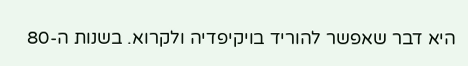היא דבר שאפשר להוריד בויקיפדיה ולקרוא. בשנות ה-80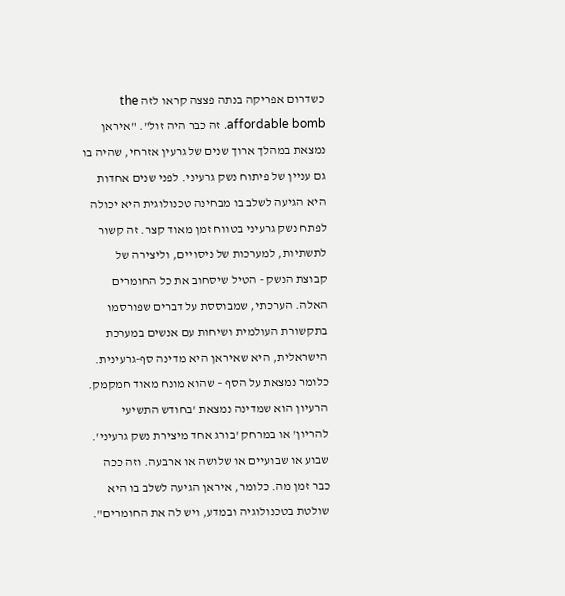כשדרום אפריקה בנתה פצצה קראו לזה the affordable bomb. זה כבר היה זול". "איראן נמצאת במהלך ארוך שנים של גרעין אזרחי, שהיה בו גם עניין של פיתוח נשק גרעיני. לפני שנים אחדות היא הגיעה לשלב בו מבחינה טכנולוגית היא יכולה לפתח נשק גרעיני בטווח זמן מאוד קצר. זה קשור לתשתיות, למערכות של ניסויים, וליצירה של קבוצת הנשק - הטיל שיסחוב את כל החומרים האלה. הערכתי, שמבוססת על דברים שפורסמו בתקשורת העולמית ושיחות עם אנשים במערכת הישראלית, היא שאיראן היא מדינה סף-גרעינית. כלומר נמצאת על הסף – שהוא מונח מאוד חמקמק. הרעיון הוא שמדינה נמצאת 'בחודש התשיעי להריון' או במרחק 'בורג אחד מיצירת נשק גרעיני'. שבוע או שבועיים או שלושה או ארבעה. וזה ככה כבר זמן מה. כלומר, איראן הגיעה לשלב בו היא שולטת בטכנולוגיה ובמדע, ויש לה את החומרים".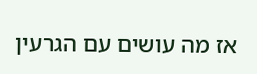אז מה עושים עם הגרעין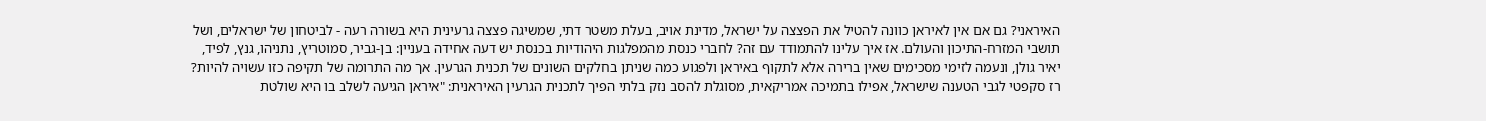האיראני? גם אם אין לאיראן כוונה להטיל את הפצצה על ישראל, מדינת אויב, בעלת משטר דתי, שמשיגה פצצה גרעינית היא בשורה רעה - לביטחון של ישראלים, ושל תושבי המזרח-התיכון והעולם. אז איך עלינו להתמודד עם זה? לחברי כנסת מהמפלגות היהודיות בכנסת יש דעה אחידה בעניין: בן-גביר, סמוטריץ, נתניהו, גנץ, לפיד, יאיר גולן, ונעמה לזימי מסכימים שאין ברירה אלא לתקוף באיראן ולפגוע כמה שניתן בחלקים השונים של תכנית הגרעין. אך מה התרומה של תקיפה כזו עשויה להיות? רז סקפטי לגבי הטענה שישראל, אפילו בתמיכה אמריקאית, מסוגלת להסב נזק בלתי הפיך לתכנית הגרעין האיראנית: "איראן הגיעה לשלב בו היא שולטת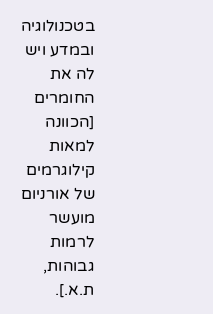בטכנולוגיה ובמדע ויש לה את החומרים [הכוונה למאות קילוגרמים של אורניום מועשר לרמות גבוהות, ת.א.].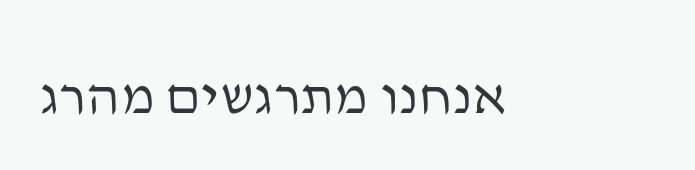אנחנו מתרגשים מהרג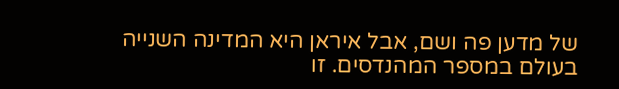של מדען פה ושם, אבל איראן היא המדינה השנייה בעולם במספר המהנדסים. זו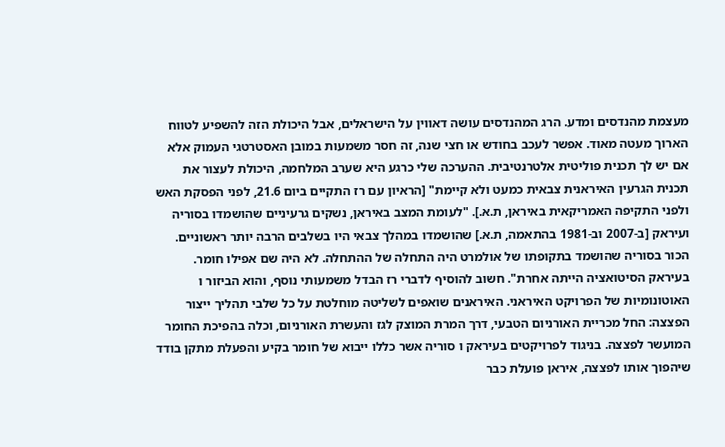מעצמת מהנדסים ומדע. הרג המהנדסים עושה דאווין על הישראלים, אבל היכולת הזה להשפיע לטווח הארוך מעטה מאוד. אפשר לעכב בחודש או חצי שנה, זה חסר משמעות במובן האסטרטגי העמוק אלא אם יש לך תכנית פוליטית אלטרנטיבית. ההערכה שלי כרגע היא שערב המלחמה, היכולת לעצור את תכנית הגרעין האיראנית צבאית כמעט ולא קיימת" [הראיון עם רז התקיים ביום 21.6, לפני הפסקת האש ולפני התקיפה האמריקאית באיראן, ת.א.]. "לעומת המצב באיראן, נשקים גרעיניים שהושמדו בסוריה ועיראק [ב-2007 וב-1981 בהתאמה, ת.א.] שהושמדו במהלך צבאי היו בשלבים הרבה יותר ראשוניים. הכור בסוריה שהושמד בתקופתו של אולמרט היה התחלה של ההתחלה. לא היה שם אפילו חומר. בעיראק הסיטואציה הייתה אחרת". חשוב להוסיף לדברי רז הבדל משמעותי נוסף, והוא הביזור ו האוטונומיות של הפרויקט האיראני. האיראנים שואפים לשליטה מוחלטת על כל שלבי תהליך ייצור הפצצה: החל מכריית האורניום הטבעי, דרך המרת המוצק לגז והעשרת האורניום, וכלה בהפיכת החומר המועשר לפצצה. בניגוד לפרויקטים בעיראק ו סוריה אשר כללו ייבוא של חומר בקיע והפעלת מתקן בודד שיהפוך אותו לפצצה, איראן פועלת כבר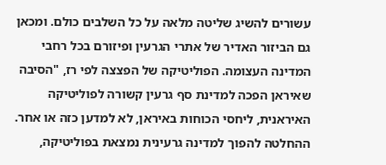עשורים להשיג שליטה מלאה על כל השלבים כולם. ומכאן גם הביזור האדיר של אתרי הגרעין ופיזורם בכל רחבי המדינה העצומה. הפוליטיקה של הפצצה לפי רז, "הסיבה שאיראן הפכה למדינת סף גרעין קשורה לפוליטיקה האיראנית, ליחסי הכוחות באיראן, לא למדען כזה או אחר. ההחלטה להפוך למדינה גרעינית נמצאת בפוליטיקה,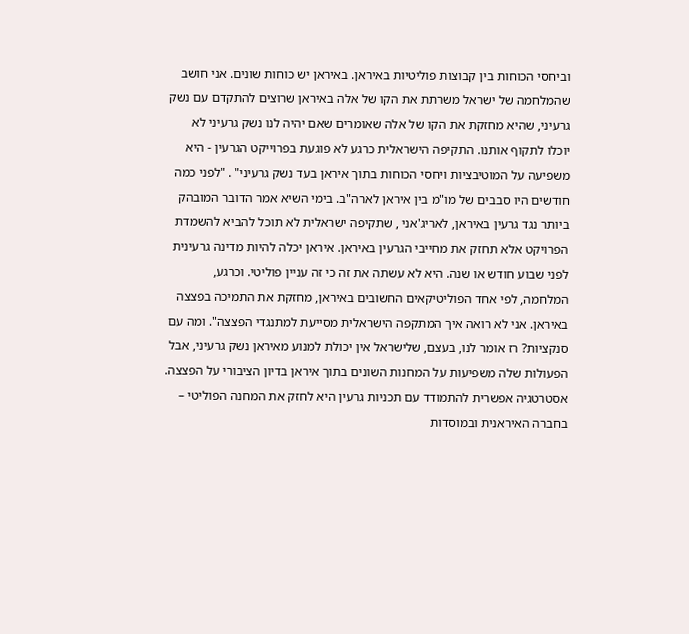וביחסי הכוחות בין קבוצות פוליטיות באיראן. באיראן יש כוחות שונים. אני חושב שהמלחמה של ישראל משרתת את הקו של אלה באיראן שרוצים להתקדם עם נשק גרעיני, שהיא מחזקת את הקו של אלה שאומרים שאם יהיה לנו נשק גרעיני לא יוכלו לתקוף אותנו. התקיפה הישראלית כרגע לא פוגעת בפרוייקט הגרעין - היא משפיעה על המוטיבציות ויחסי הכוחות בתוך איראן בעד נשק גרעיני" . "לפני כמה חודשים היו סבבים של מו"מ בין איראן לארה"ב. בימי השיא אמר הדובר המובהק ביותר נגד גרעין באיראן, לאריג'אני , שתקיפה ישראלית לא תוכל להביא להשמדת הפרויקט אלא תחזק את מחייבי הגרעין באיראן. איראן יכלה להיות מדינה גרעינית לפני שבוע חודש או שנה. היא לא עשתה את זה כי זה עניין פוליטי. וכרגע, המלחמה, לפי אחד הפוליטיקאים החשובים באיראן, מחזקת את התמיכה בפצצה באיראן. אני לא רואה איך המתקפה הישראלית מסייעת למתנגדי הפצצה". ומה עם סנקציות? רז אומר לנו, בעצם, שלישראל אין יכולת למנוע מאיראן נשק גרעיני, אבל הפעולות שלה משפיעות על המחנות השונים בתוך איראן בדיון הציבורי על הפצצה. אסטרטגיה אפשרית להתמודד עם תכניות גרעין היא לחזק את המחנה הפוליטי – בחברה האיראנית ובמוסדות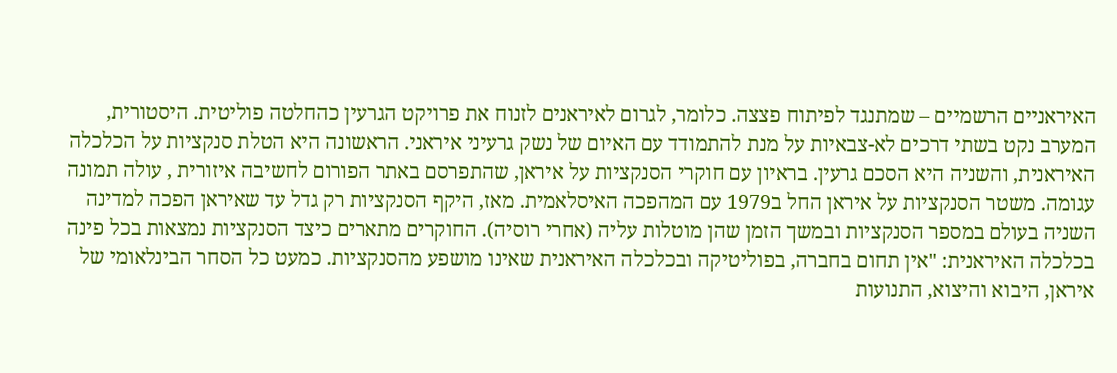האיראניים הרשמיים – שמתנגד לפיתוח פצצה. כלומר, לגרום לאיראנים לזנוח את פרויקט הגרעין כהחלטה פוליטית. היסטורית, המערב נקט בשתי דרכים לא-צבאיות על מנת להתמודד עם האיום של נשק גרעיני איראני. הראשונה היא הטלת סנקציות על הכלכלה האיראנית, והשניה היא הסכם גרעין. בראיון עם חוקרי הסנקציות על איראן, שהתפרסם באתר הפורום לחשיבה איזורית , עולה תמונה עגומה. משטר הסנקציות על איראן החל ב1979 עם המהפכה האיסלאמית. מאז, היקף הסנקציות רק גדל עד שאיראן הפכה למדינה השניה בעולם במספר הסנקציות ובמשך הזמן שהן מוטלות עליה (אחרי רוסיה). החוקרים מתארים כיצד הסנקציות נמצאות בכל פינה בכלכלה האיראנית: "אין תחום בחברה, בפוליטיקה ובכלכלה האיראנית שאינו מושפע מהסנקציות. כמעט כל הסחר הבינלאומי של איראן, היבוא והיצוא, התנועות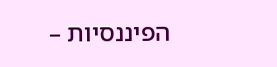הפיננסיות –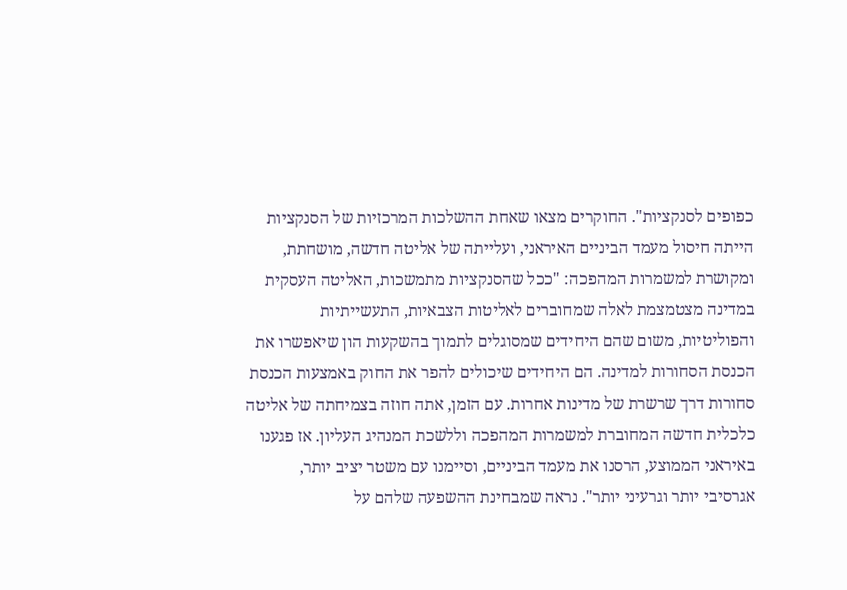כפופים לסנקציות". החוקרים מצאו שאחת ההשלכות המרכזיות של הסנקציות הייתה חיסול מעמד הביניים האיראני, ועלייתה של אליטה חדשה, מושחתת, ומקושרת למשמרות המהפכה: "ככל שהסנקציות מתמשכות, האליטה העסקית במדינה מצטמצמת לאלה שמחוברים לאליטות הצבאיות, התעשייתיות והפוליטיות, משום שהם היחידים שמסוגלים לתמוך בהשקעות הון שיאפשרו את הכנסת הסחורות למדינה. הם היחידים שיכולים להפר את החוק באמצעות הכנסת סחורות דרך שרשרת של מדינות אחרות. עם הזמן, אתה חוזה בצמיחתה של אליטה כלכלית חדשה המחוברת למשמרות המהפכה וללשכת המנהיג העליון. אז פגענו באיראני הממוצע, הרסנו את מעמד הביניים, וסיימנו עם משטר יציב יותר, אגרסיבי יותר וגרעיני יותר". נראה שמבחינת ההשפעה שלהם על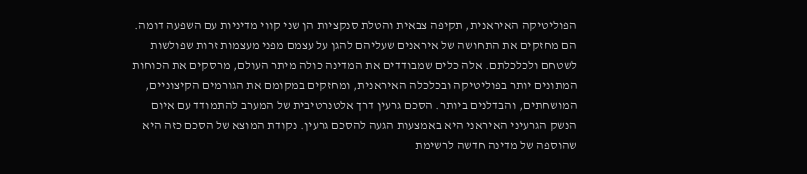הפוליטיקה האיראנית, תקיפה צבאית והטלת סנקציות הן שני קווי מדיניות עם השפעה דומה. הם מחזקים את התחושה של איראנים שעליהם להגן על עצמם מפני מעצמות זרות שפולשות לשטחם ולכלכלתם. אלה כלים שמבודדים את המדינה כולה מיתר העולם, מרסקים את הכוחות המתונים יותר בפוליטיקה ובכלכלה האיראנית, ומחזקים במקומם את הגורמים הקיצוניים, המושחתים, והבדלנים ביותר. הסכם גרעין דרך אלטנרטיבית של המערב להתמודד עם איום הנשק הגרעיני האיראני היא באמצעות הגעה להסכם גרעין. נקודת המוצא של הסכם כזה היא שהוספה של מדינה חדשה לרשימת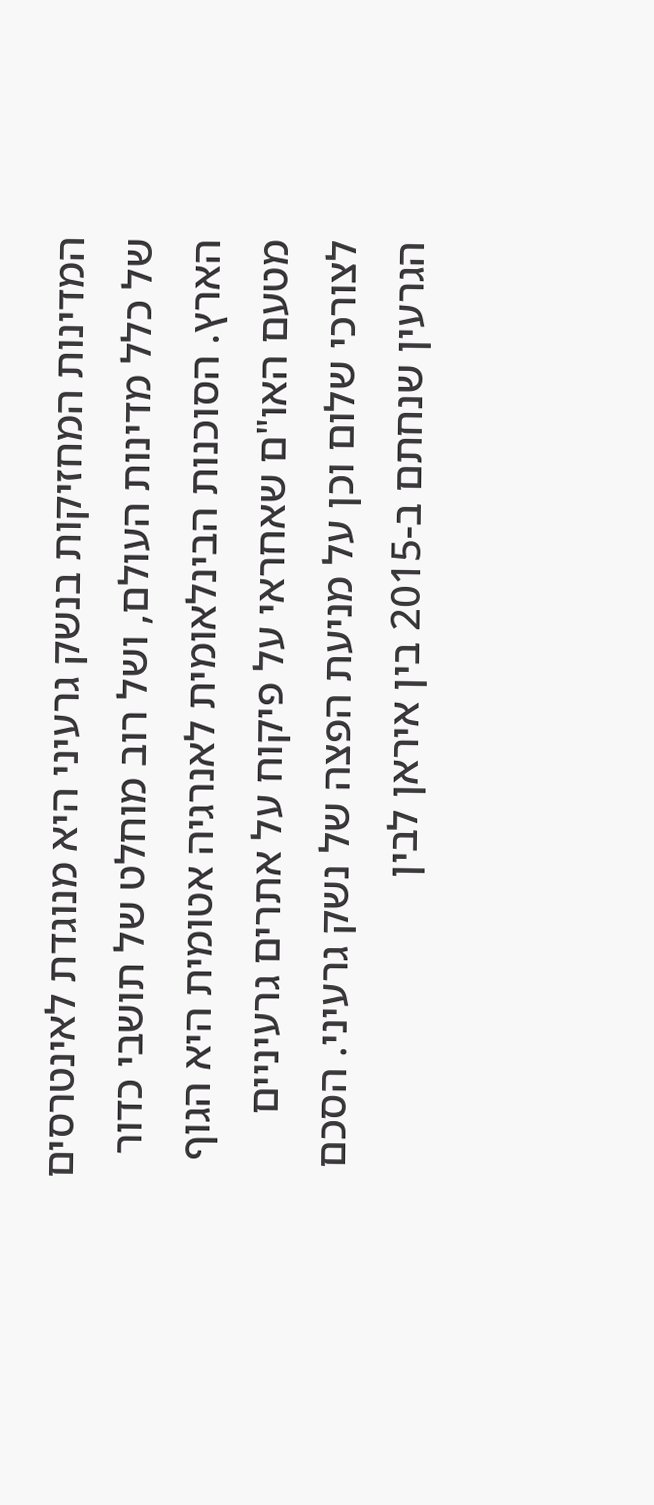המדינות המחזיקות בנשק גרעיני היא מנוגדת לאינטרסים של כלל מדינות העולם, ושל רוב מוחלט של תושבי כדור הארץ. הסוכנות הבינלאומית לאנרגיה אטומית היא הגוף מטעם האו"ם שאחראי על פיקוח על אתרים גרעיניים לצורכי שלום וכן על מניעת הפצה של נשק גרעיני. הסכם הגרעין שנחתם ב-2015 בין איראן לבין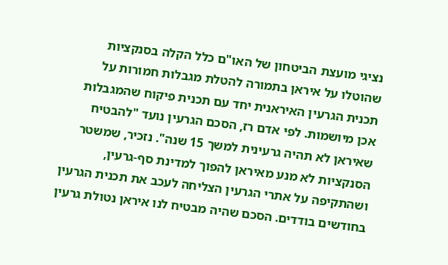נציגי מועצת הביטחון של האו"ם כלל הקלה בסנקציות שהוטלו על איראן בתמורה להטלת מגבלות חמורות על תכנית הגרעין האיראנית יחד עם תכנית פיקוח שהמגבלות אכן מיושמות. לפי אדם רז, הסכם הגרעין נועד "להבטיח שאיראן לא תהיה גרעינית למשך 15 שנה". נזכיר, שמשטר הסנקציות לא מנע מאיראן להפוך למדינת סף-גרעין, ושהתקיפה על אתרי הגרעין הצליחה לעכב את תכנית הגרעין בחודשים בודדים. הסכם שהיה מבטיח לנו איראן נטולת גרעין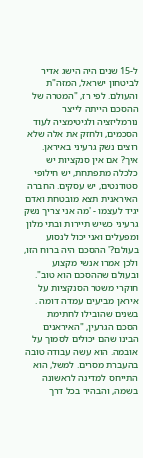ל-15 שנים היה הישג אדיר לביטחון ישראל, המזה"ת והעולם. לפי רז, "המטרה של ההסכם הייתה לייצר נורמליזציה ולגיטימציה לעוד הסכמים, ולחזק את אלה שלא רוצים נשק גרעיני באיראן. איך? אם אין סנקציות יש כלכלה מתפתחת, יש חילופי סטודנטים, יש עסקים. החברה האיראנית תצא מובטחת ואדם יגיד לעצמו - 'מה אני צריך נשק גרעיני כשיש תיירות ובתי מלון ומפעלים ואני יכול לנסוע בעולם?' ההסכם היה ברוח הזו, ולכן אמרו אנשי מקצוע ובעולם שההסכם הוא טוב". חוקרי משטר הסנקציות על איראן מביעים עמדה דומה . בשנים שהובילו לחתימת הסכם הגרעין, "האיראנים הבינו שהם יכולים לסמוך על אובמה. הוא עשה עבודה טובה בהעברת מסרים. למשל, הוא התייחס למדינה לראשונה בשמה, והבהיר בכל דרך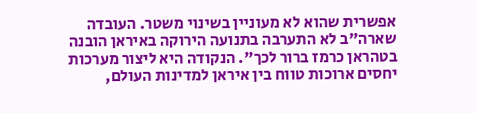אפשרית שהוא לא מעוניין בשינוי משטר. העובדה שארה"ב לא התערבה בתנועה הירוקה באיראן הובנה בטהראן כרמז ברור לכך". הנקודה היא ליצור מערכות יחסים ארוכות טווח בין איראן למדינות העולם,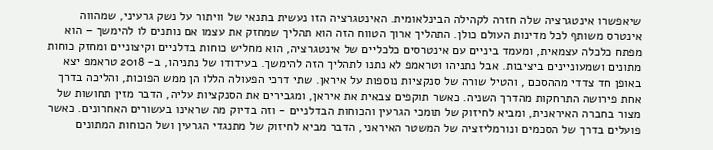שיאפשרו אינטגרציה שלה חזרה לקהילה הבינלאומית. האינטגרציה הזו נעשית בתנאי של וויתור על נשק גרעיני, שמהווה אינטרס משותף לכל מדינות העולם כולן. התהליך ארוך הטווח הזה הוא תהליך שמחזק את עצמו אם נותנים לו להימשך – הוא מפתח כלכלה עצמאית, ומעמד ביניים עם אינטרסים כלכליים של אינטגרציה, הוא מחליש כוחות בדלניים וקיצוניים ומחזק כוחות מתונים ושמעוניינים ביציבות. אבל נתניהו וטראמפ לא נתנו לתהליך הזה להימשך. בעידודו של נתניהו, ב- 2018 טראמפ יצא באופן חד צדדי מההסכם , והטיל שורה של סנקציות נוספות על איראן. שתי דרכי הפעולה הללו הן ממש הפוכות, והליכה בדרך אחת פירושה התרחקות מהדרך השניה. כאשר תוקפים צבאית את איראן, ומגבירים את הסנקציות עליה, הדבר מזין תחושות של מצור בחברה האיראנית, ומביא לחיזוק של תומכי הגרעין והכוחות הבדלניים - וזה בדיוק מה שראינו בעשורים האחרונים. כאשר פועלים בדרך של הסכמים ונורמליזציה של המשטר האיראני, הדבר מביא לחיזוק של מתנגדי הגרעין ושל הכוחות המתונים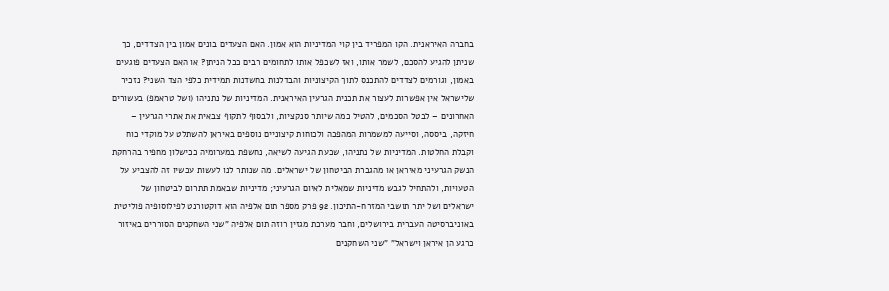בחברה האיראנית. הקו המפריד בין קוי המדיניות הוא אמון. האם הצעדים בונים אמון בין הצדדים, כך שניתן להגיע להסכם, לשמר אותו, ואז לשכפל אותו לתחומים רבים ככל הניתן? או האם הצעדים פוגעים באמון, וגורמים לצדדים להתכנס לתוך הקיצוניות והבדלנות בחשדנות תמידית כלפי הצד השני? נזכיר שלישראל אין אפשרות לעצור את תכנית הגרעין האיראנית. המדיניות של נתניהו (ושל טראמפ) בעשורים האחרונים – לבטל הסכמים, להטיל כמה שיותר סנקציות, ולבסוף לתקוף צבאית את אתרי הגרעין – חיזקה, ביססה, וסייעה למשמרות המהפכה ולכוחות קיצוניים נוספים באיראן להשתלט על מוקדי כוח וקבלת החלטות. המדיניות של נתניהו, שכעת הגיעה לשיאה, נחשפת במערומיה ככישלון מחפיר בהרחקת הנשק הגרעיני מאיראן או מהגברת הביטחון של ישראלים. מה שנותר לנו לעשות עכשיו זה להצביע על הטעויות, ולהתחיל לגבש מדיניות שמאלית לאיום הגרעיני; מדיניות שבאמת תתרום לביטחון של ישראלים ושל יתר תושבי המזרח-התיכון. 92 פרק מספר תום אלפיה הוא דוקטורנט לפילוסופיה פוליטית באוניברסיטה העברית בירושלים, וחבר מערכת מגזין רוזה תום אלפיה "שני השחקנים הסוררים באיזור כרגע הן איראן וישראל" "שני השחקנים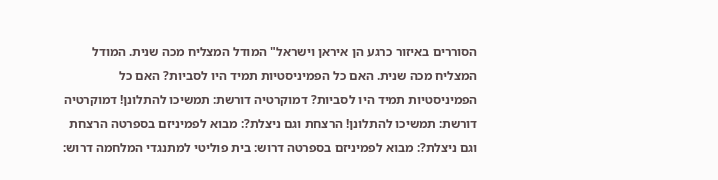הסוררים באיזור כרגע הן איראן וישראל" המודל המצליח מכה שנית. המודל המצליח מכה שנית. האם כל הפמיניסטיות תמיד היו לסביות? האם כל הפמיניסטיות תמיד היו לסביות? דמוקרטיה דורשת: תמשיכו להתלונן! דמוקרטיה דורשת: תמשיכו להתלונן! הרצחת וגם ניצלת?: מבוא לפמיניזם בספרטה הרצחת וגם ניצלת?: מבוא לפמיניזם בספרטה דרוש: בית פוליטי למתנגדי המלחמה דרוש: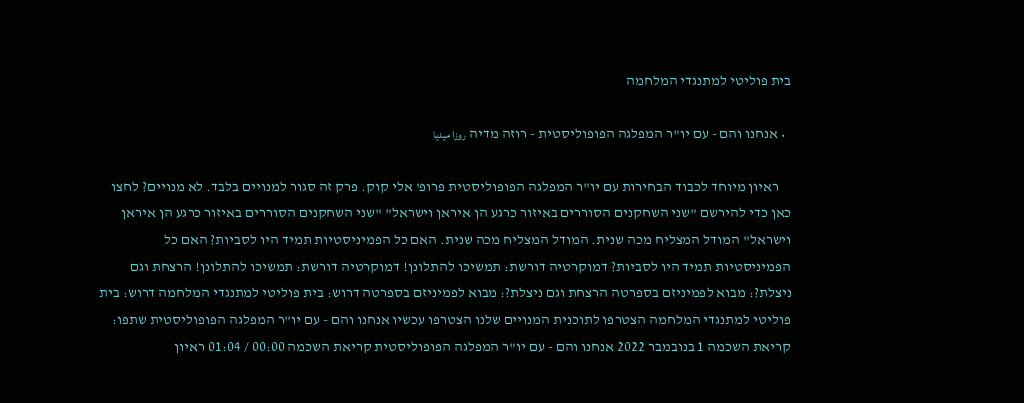בית פוליטי למתנגדי המלחמה

  • אנחנו והם - עם יו"ר המפלגה הפופוליסטית - רוזה מדיה روزا ميديا

    ראיון מיוחד לכבוד הבחירות עם יו"ר המפלגה הפופוליסטית פרופ' אלי קוק. פרק זה סגור למנויים בלבד. לא מנויים? לחצו כאן כדי להירשם "שני השחקנים הסוררים באיזור כרגע הן איראן וישראל" "שני השחקנים הסוררים באיזור כרגע הן איראן וישראל" המודל המצליח מכה שנית. המודל המצליח מכה שנית. האם כל הפמיניסטיות תמיד היו לסביות? האם כל הפמיניסטיות תמיד היו לסביות? דמוקרטיה דורשת: תמשיכו להתלונן! דמוקרטיה דורשת: תמשיכו להתלונן! הרצחת וגם ניצלת?: מבוא לפמיניזם בספרטה הרצחת וגם ניצלת?: מבוא לפמיניזם בספרטה דרוש: בית פוליטי למתנגדי המלחמה דרוש: בית פוליטי למתנגדי המלחמה הצטרפו לתוכנית המנויים שלנו הצטרפו עכשיו אנחנו והם - עם יו"ר המפלגה הפופוליסטית שתפו: קריאת השכמה 1 בנובמבר 2022 אנחנו והם - עם יו"ר המפלגה הפופוליסטית קריאת השכמה 00:00 / 01:04 ראיון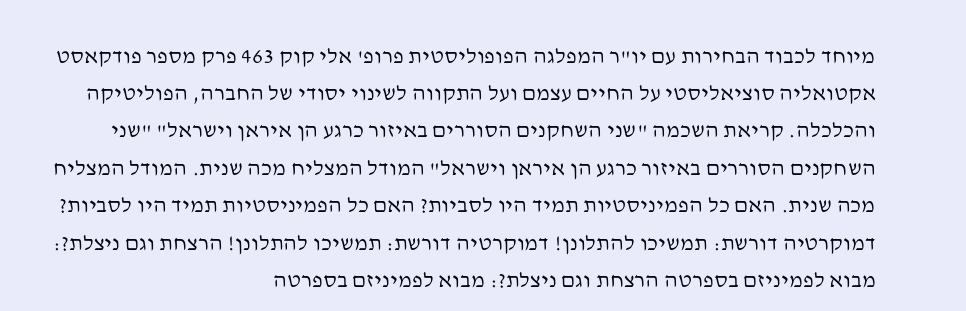מיוחד לכבוד הבחירות עם יו"ר המפלגה הפופוליסטית פרופ' אלי קוק 463 פרק מספר פודקאסט אקטואליה סוציאליסטי על החיים עצמם ועל התקווה לשינוי יסודי של החברה, הפוליטיקה והכלכלה. קריאת השכמה "שני השחקנים הסוררים באיזור כרגע הן איראן וישראל" "שני השחקנים הסוררים באיזור כרגע הן איראן וישראל" המודל המצליח מכה שנית. המודל המצליח מכה שנית. האם כל הפמיניסטיות תמיד היו לסביות? האם כל הפמיניסטיות תמיד היו לסביות? דמוקרטיה דורשת: תמשיכו להתלונן! דמוקרטיה דורשת: תמשיכו להתלונן! הרצחת וגם ניצלת?: מבוא לפמיניזם בספרטה הרצחת וגם ניצלת?: מבוא לפמיניזם בספרטה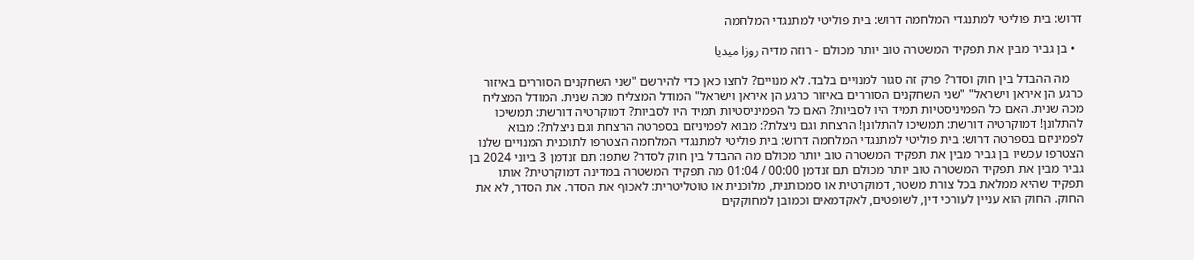דרוש: בית פוליטי למתנגדי המלחמה דרוש: בית פוליטי למתנגדי המלחמה

  • בן גביר מבין את תפקיד המשטרה טוב יותר מכולם - רוזה מדיה روزا ميديا

    מה ההבדל בין חוק וסדר? פרק זה סגור למנויים בלבד. לא מנויים? לחצו כאן כדי להירשם "שני השחקנים הסוררים באיזור כרגע הן איראן וישראל" "שני השחקנים הסוררים באיזור כרגע הן איראן וישראל" המודל המצליח מכה שנית. המודל המצליח מכה שנית. האם כל הפמיניסטיות תמיד היו לסביות? האם כל הפמיניסטיות תמיד היו לסביות? דמוקרטיה דורשת: תמשיכו להתלונן! דמוקרטיה דורשת: תמשיכו להתלונן! הרצחת וגם ניצלת?: מבוא לפמיניזם בספרטה הרצחת וגם ניצלת?: מבוא לפמיניזם בספרטה דרוש: בית פוליטי למתנגדי המלחמה דרוש: בית פוליטי למתנגדי המלחמה הצטרפו לתוכנית המנויים שלנו הצטרפו עכשיו בן גביר מבין את תפקיד המשטרה טוב יותר מכולם מה ההבדל בין חוק לסדר? שתפו: תם זנדמן 3 ביוני 2024 בן גביר מבין את תפקיד המשטרה טוב יותר מכולם תם זנדמן 00:00 / 01:04 מה תפקיד המשטרה במדינה דמוקרטית? אותו תפקיד שהיא ממלאת בכל צורת משטר, דמוקרטית או סמכותנית, מלוכנית או טוטליטרית: לאכוף את הסדר. את הסדר, לא את החוק. החוק הוא עניין לעורכי דין, לשופטים, לאקדמאים וכמובן למחוקקים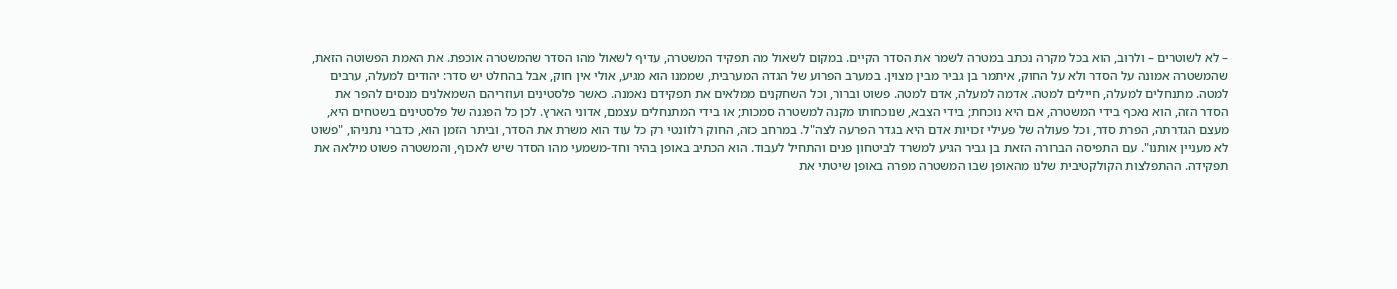– לא לשוטרים – ולרוב, הוא בכל מקרה נכתב במטרה לשמר את הסדר הקיים. במקום לשאול מה תפקיד המשטרה, עדיף לשאול מהו הסדר שהמשטרה אוכפת. את האמת הפשוטה הזאת, שהמשטרה אמונה על הסדר ולא על החוק, איתמר בן גביר מבין מצוין. במערב הפרוע של הגדה המערבית, שממנו הוא מגיע, אולי אין חוק, אבל בהחלט יש סדר: יהודים למעלה, ערבים למטה. מתנחלים למעלה, חיילים למטה. אדמה למעלה, אדם למטה. פשוט וברור, וכל השחקנים ממלאים את תפקידם נאמנה. כאשר פלסטינים ועוזריהם השמאלנים מנסים להפר את הסדר הזה, הוא נאכף בידי המשטרה, אם היא נוכחת; בידי הצבא, שנוכחותו מקנה למשטרה סמכות; או בידי המתנחלים עצמם, אדוני הארץ. לכן כל הפגנה של פלסטינים בשטחים היא, מעצם הגדרתה, הפרת סדר, וכל פעולה של פעילי זכויות אדם היא בגדר הפרעה לצה"ל. במרחב כזה, החוק רלוונטי רק כל עוד הוא משרת את הסדר, וביתר הזמן הוא, כדברי נתניהו, "פשוט לא מעניין אותנו". עם התפיסה הברורה הזאת בן גביר הגיע למשרד לביטחון פנים והתחיל לעבוד. הוא הכתיב באופן בהיר וחד-משמעי מהו הסדר שיש לאכוף, והמשטרה פשוט מילאה את תפקידה. ההתפלצות הקולקטיבית שלנו מהאופן שבו המשטרה מפרה באופן שיטתי את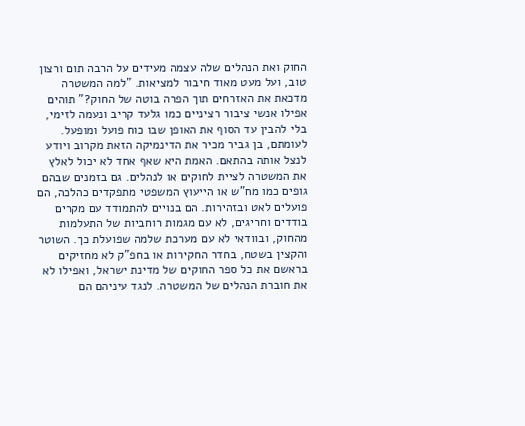החוק ואת הנהלים שלה עצמה מעידים על הרבה תום ורצון טוב, ועל מעט מאוד חיבור למציאות. "למה המשטרה מדכאת את האזרחים תוך הפרה בוטה של החוק?" תוהים אפילו אנשי ציבור רציניים כמו גלעד קריב ונעמה לזימי, בלי להבין עד הסוף את האופן שבו כוח פועל ומופעל. לעומתם, בן גביר מכיר את הדינמיקה הזאת מקרוב ויודע לנצל אותה בהתאם. האמת היא שאף אחד לא יכול לאלץ את המשטרה לציית לחוקים או לנהלים. גם בזמנים שבהם גופים כמו מח"ש או הייעוץ המשפטי מתפקדים כהלכה, הם פועלים לאט ובזהירות. הם בנויים להתמודד עם מקרים בודדים וחריגים, לא עם מגמות רוחביות של התעלמות מהחוק, ובוודאי לא עם מערכת שלמה שפועלת כך. השוטר והקצין בשטח, בחדר החקירות או בחפ"ק לא מחזיקים בראשם את כל ספר החוקים של מדינת ישראל, ואפילו לא את חוברת הנהלים של המשטרה. לנגד עיניהם הם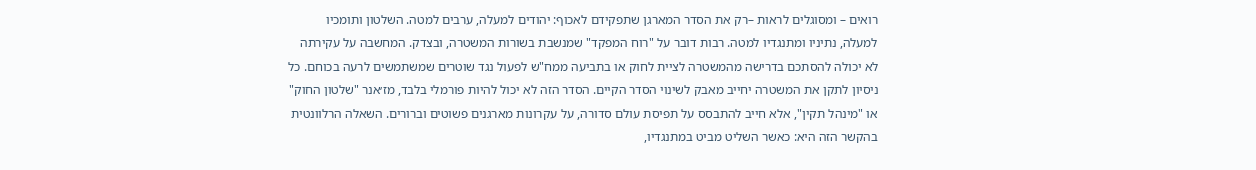רואים – ומסוגלים לראות –רק את הסדר המארגן שתפקידם לאכוף: יהודים למעלה, ערבים למטה. השלטון ותומכיו למעלה, נתיניו ומתנגדיו למטה. רבות דובר על "רוח המפקד" שמנשבת בשורות המשטרה, ובצדק. המחשבה על עקירתה לא יכולה להסתכם בדרישה מהמשטרה לציית לחוק או בתביעה ממח"ש לפעול נגד שוטרים שמשתמשים לרעה בכוחם. כל ניסיון לתקן את המשטרה יחייב מאבק לשינוי הסדר הקיים. הסדר הזה לא יכול להיות פורמלי בלבד, מז׳אנר "שלטון החוק" או "מינהל תקין", אלא חייב להתבסס על תפיסת עולם סדורה, על עקרונות מארגנים פשוטים וברורים. השאלה הרלוונטית בהקשר הזה היא: כאשר השליט מביט במתנגדיו,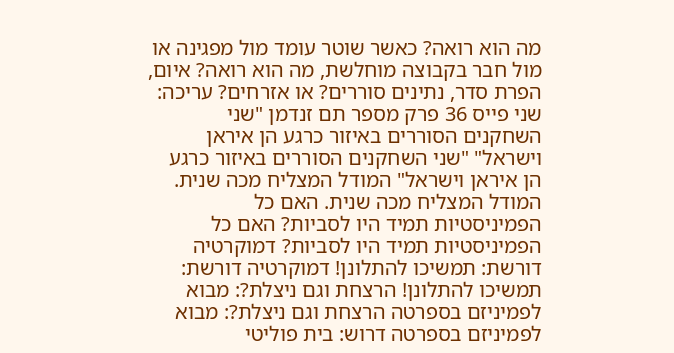מה הוא רואה? כאשר שוטר עומד מול מפגינה או מול חבר בקבוצה מוחלשת, מה הוא רואה? איום, הפרת סדר, נתינים סוררים? או אזרחים? עריכה: שני פייס 36 פרק מספר תם זנדמן "שני השחקנים הסוררים באיזור כרגע הן איראן וישראל" "שני השחקנים הסוררים באיזור כרגע הן איראן וישראל" המודל המצליח מכה שנית. המודל המצליח מכה שנית. האם כל הפמיניסטיות תמיד היו לסביות? האם כל הפמיניסטיות תמיד היו לסביות? דמוקרטיה דורשת: תמשיכו להתלונן! דמוקרטיה דורשת: תמשיכו להתלונן! הרצחת וגם ניצלת?: מבוא לפמיניזם בספרטה הרצחת וגם ניצלת?: מבוא לפמיניזם בספרטה דרוש: בית פוליטי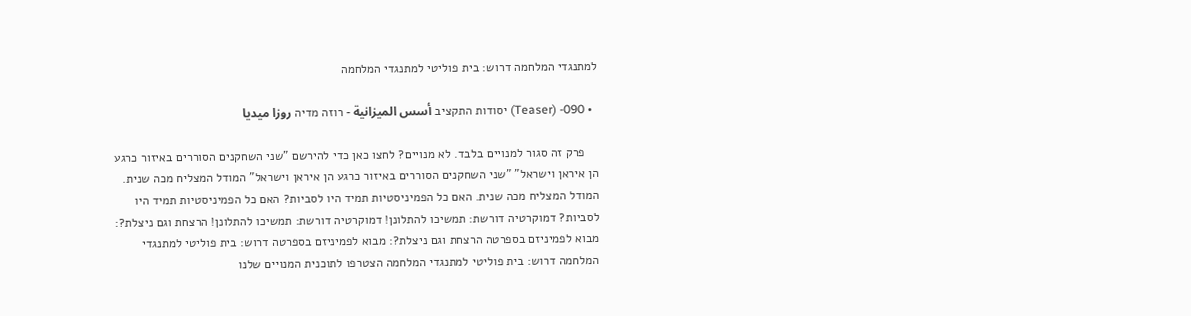למתנגדי המלחמה דרוש: בית פוליטי למתנגדי המלחמה

  • 090- (Teaser) יסודות התקציב أسس الميزانية - רוזה מדיה روزا ميديا

    פרק זה סגור למנויים בלבד. לא מנויים? לחצו כאן כדי להירשם "שני השחקנים הסוררים באיזור כרגע הן איראן וישראל" "שני השחקנים הסוררים באיזור כרגע הן איראן וישראל" המודל המצליח מכה שנית. המודל המצליח מכה שנית. האם כל הפמיניסטיות תמיד היו לסביות? האם כל הפמיניסטיות תמיד היו לסביות? דמוקרטיה דורשת: תמשיכו להתלונן! דמוקרטיה דורשת: תמשיכו להתלונן! הרצחת וגם ניצלת?: מבוא לפמיניזם בספרטה הרצחת וגם ניצלת?: מבוא לפמיניזם בספרטה דרוש: בית פוליטי למתנגדי המלחמה דרוש: בית פוליטי למתנגדי המלחמה הצטרפו לתוכנית המנויים שלנו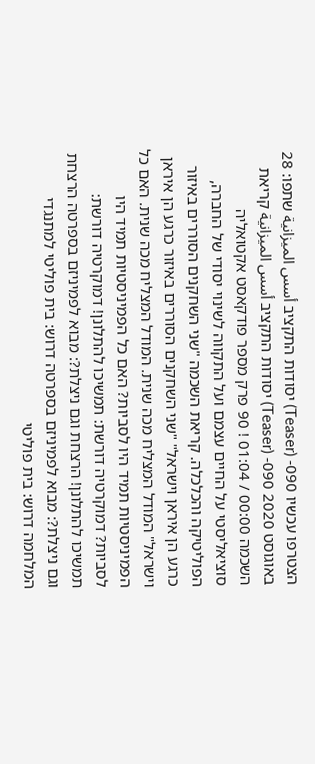הצטרפו עכשיו 090- (Teaser) יסודות התקציב أسس الميزانية שתפו: 28 באוגוסט 2020 090- (Teaser) יסודות התקציב أسس الميزانية קריאת השכמה 00:00 / 01:04 ! 90 פרק מספר פודקאסט אקטואליה סוציאליסטי על החיים עצמם ועל התקווה לשינוי יסודי של החברה, הפוליטיקה והכלכלה. קריאת השכמה "שני השחקנים הסוררים באיזור כרגע הן איראן וישראל" "שני השחקנים הסוררים באיזור כרגע הן איראן וישראל" המודל המצליח מכה שנית. המודל המצליח מכה שנית. האם כל הפמיניסטיות תמיד היו לסביות? האם כל הפמיניסטיות תמיד היו לסביות? דמוקרטיה דורשת: תמשיכו להתלונן! דמוקרטיה דורשת: תמשיכו להתלונן! הרצחת וגם ניצלת?: מבוא לפמיניזם בספרטה הרצחת וגם ניצלת?: מבוא לפמיניזם בספרטה דרוש: בית פוליטי למתנגדי המלחמה דרוש: בית פוליטי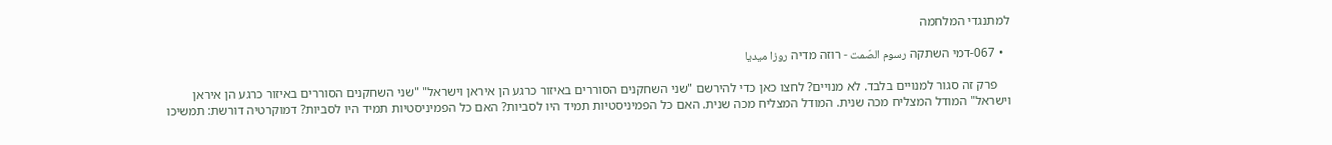למתנגדי המלחמה

  • 067-דמי השתקה رسوم الصّمت - רוזה מדיה روزا ميديا

    פרק זה סגור למנויים בלבד. לא מנויים? לחצו כאן כדי להירשם "שני השחקנים הסוררים באיזור כרגע הן איראן וישראל" "שני השחקנים הסוררים באיזור כרגע הן איראן וישראל" המודל המצליח מכה שנית. המודל המצליח מכה שנית. האם כל הפמיניסטיות תמיד היו לסביות? האם כל הפמיניסטיות תמיד היו לסביות? דמוקרטיה דורשת: תמשיכו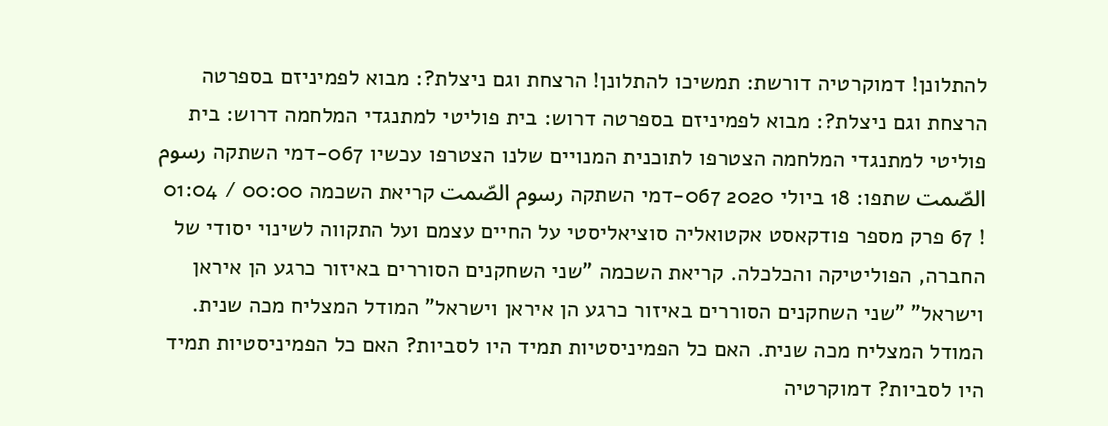להתלונן! דמוקרטיה דורשת: תמשיכו להתלונן! הרצחת וגם ניצלת?: מבוא לפמיניזם בספרטה הרצחת וגם ניצלת?: מבוא לפמיניזם בספרטה דרוש: בית פוליטי למתנגדי המלחמה דרוש: בית פוליטי למתנגדי המלחמה הצטרפו לתוכנית המנויים שלנו הצטרפו עכשיו 067-דמי השתקה رسوم الصّمت שתפו: 18 ביולי 2020 067-דמי השתקה رسوم الصّمت קריאת השכמה 00:00 / 01:04 ! 67 פרק מספר פודקאסט אקטואליה סוציאליסטי על החיים עצמם ועל התקווה לשינוי יסודי של החברה, הפוליטיקה והכלכלה. קריאת השכמה "שני השחקנים הסוררים באיזור כרגע הן איראן וישראל" "שני השחקנים הסוררים באיזור כרגע הן איראן וישראל" המודל המצליח מכה שנית. המודל המצליח מכה שנית. האם כל הפמיניסטיות תמיד היו לסביות? האם כל הפמיניסטיות תמיד היו לסביות? דמוקרטיה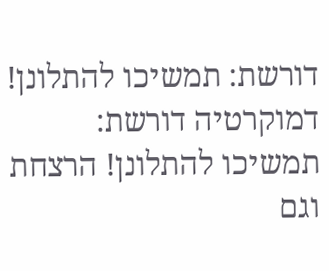דורשת: תמשיכו להתלונן! דמוקרטיה דורשת: תמשיכו להתלונן! הרצחת וגם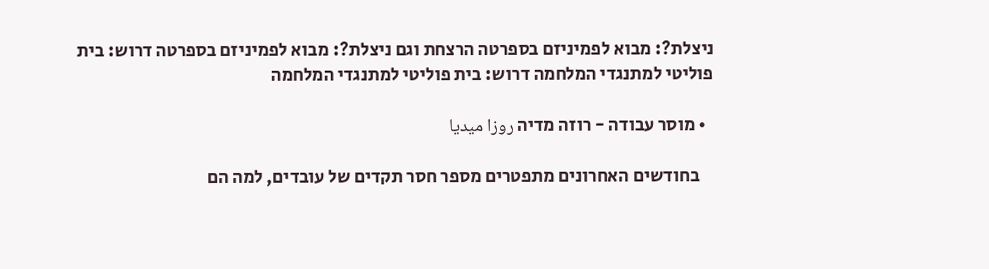ניצלת?: מבוא לפמיניזם בספרטה הרצחת וגם ניצלת?: מבוא לפמיניזם בספרטה דרוש: בית פוליטי למתנגדי המלחמה דרוש: בית פוליטי למתנגדי המלחמה

  • מוסר עבודה - רוזה מדיה روزا ميديا

    בחודשים האחרונים מתפטרים מספר חסר תקדים של עובדים, למה הם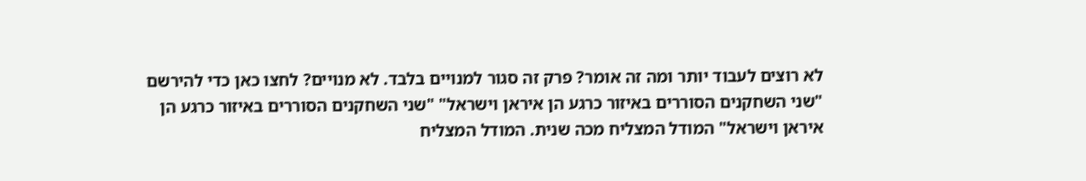לא רוצים לעבוד יותר ומה זה אומר? פרק זה סגור למנויים בלבד. לא מנויים? לחצו כאן כדי להירשם "שני השחקנים הסוררים באיזור כרגע הן איראן וישראל" "שני השחקנים הסוררים באיזור כרגע הן איראן וישראל" המודל המצליח מכה שנית. המודל המצליח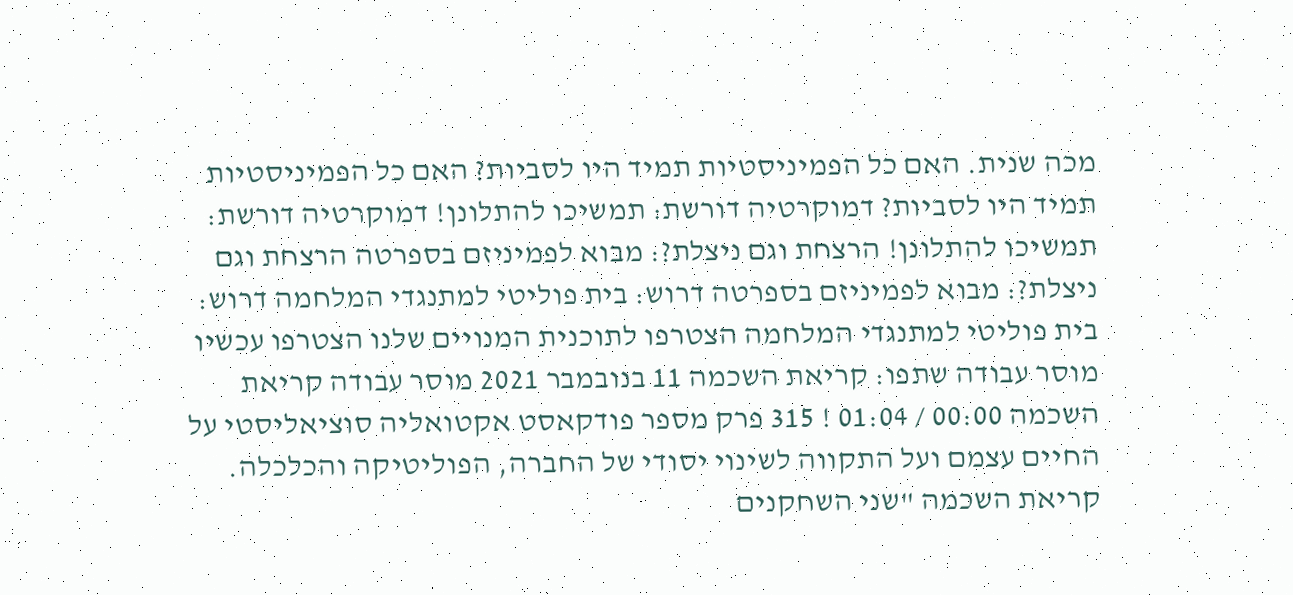מכה שנית. האם כל הפמיניסטיות תמיד היו לסביות? האם כל הפמיניסטיות תמיד היו לסביות? דמוקרטיה דורשת: תמשיכו להתלונן! דמוקרטיה דורשת: תמשיכו להתלונן! הרצחת וגם ניצלת?: מבוא לפמיניזם בספרטה הרצחת וגם ניצלת?: מבוא לפמיניזם בספרטה דרוש: בית פוליטי למתנגדי המלחמה דרוש: בית פוליטי למתנגדי המלחמה הצטרפו לתוכנית המנויים שלנו הצטרפו עכשיו מוסר עבודה שתפו: קריאת השכמה 11 בנובמבר 2021 מוסר עבודה קריאת השכמה 00:00 / 01:04 ! 315 פרק מספר פודקאסט אקטואליה סוציאליסטי על החיים עצמם ועל התקווה לשינוי יסודי של החברה, הפוליטיקה והכלכלה. קריאת השכמה "שני השחקנים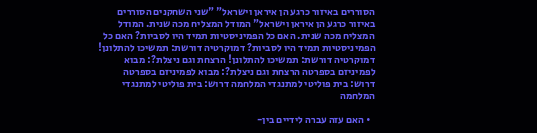הסוררים באיזור כרגע הן איראן וישראל" "שני השחקנים הסוררים באיזור כרגע הן איראן וישראל" המודל המצליח מכה שנית. המודל המצליח מכה שנית. האם כל הפמיניסטיות תמיד היו לסביות? האם כל הפמיניסטיות תמיד היו לסביות? דמוקרטיה דורשת: תמשיכו להתלונן! דמוקרטיה דורשת: תמשיכו להתלונן! הרצחת וגם ניצלת?: מבוא לפמיניזם בספרטה הרצחת וגם ניצלת?: מבוא לפמיניזם בספרטה דרוש: בית פוליטי למתנגדי המלחמה דרוש: בית פוליטי למתנגדי המלחמה

  • האם עזה עברה לידיים בין-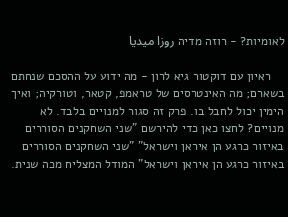לאומיות? - רוזה מדיה روزا ميديا

    ראיון עם דוקטור גיא לרון - מה ידוע על ההסכם שנחתם בשארם; מה האינטרסים של טראמפ, קטאר, וטורקיה; ואיך הימין יכול לחבל בו. פרק זה סגור למנויים בלבד. לא מנויים? לחצו כאן כדי להירשם "שני השחקנים הסוררים באיזור כרגע הן איראן וישראל" "שני השחקנים הסוררים באיזור כרגע הן איראן וישראל" המודל המצליח מכה שנית.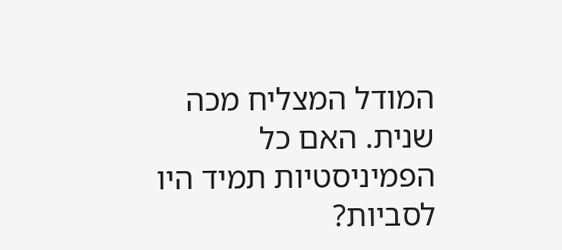המודל המצליח מכה שנית. האם כל הפמיניסטיות תמיד היו לסביות?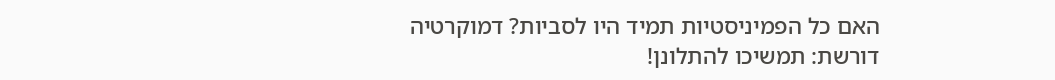האם כל הפמיניסטיות תמיד היו לסביות? דמוקרטיה דורשת: תמשיכו להתלונן!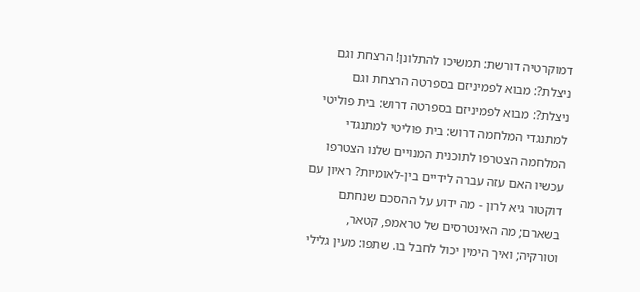דמוקרטיה דורשת: תמשיכו להתלונן! הרצחת וגם ניצלת?: מבוא לפמיניזם בספרטה הרצחת וגם ניצלת?: מבוא לפמיניזם בספרטה דרוש: בית פוליטי למתנגדי המלחמה דרוש: בית פוליטי למתנגדי המלחמה הצטרפו לתוכנית המנויים שלנו הצטרפו עכשיו האם עזה עברה לידיים בין-לאומיות? ראיון עם דוקטור גיא לרון - מה ידוע על ההסכם שנחתם בשארם; מה האינטרסים של טראמפ, קטאר, וטורקיה; ואיך הימין יכול לחבל בו. שתפו: מעין גלילי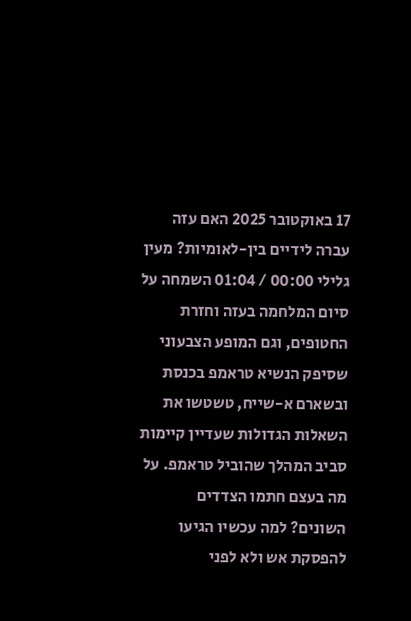17 באוקטובר 2025 האם עזה עברה לידיים בין-לאומיות? מעין גלילי 00:00 / 01:04 השמחה על סיום המלחמה בעזה וחזרת החטופים, וגם המופע הצבעוני שסיפק הנשיא טראמפ בכנסת ובשארם א-שייח, טשטשו את השאלות הגדולות שעדיין קיימות סביב המהלך שהוביל טראמפ. על מה בעצם חתמו הצדדים השונים? למה עכשיו הגיעו להפסקת אש ולא לפני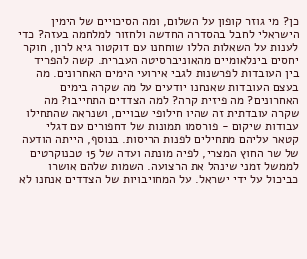כן? מי גוזר קופון על השלום, ומה הסיכויים של הימין הישראלי לחבל בהסדרה החדשה ולחזור למלחמה בעזה? כדי לענות על השאלות הללו שוחחנו עם דוקטור גיא לרון, חוקר יחסים בינלאומיים מהאוניברסיטה העברית. קשה להפריד בין העובדות לפרשנות לגבי אירועי הימים האחרונים. מה בעצם העובדות שאנחנו יודעים על מה שקרה בימים האחרונים? מה פיזית קרה? למה הצדדים התחייבו? מה שקרה עובדתית זה שהיו חילופי שבויים, ושנראה שהתחילו עבודות שיקום - פורסמו תמונות של דחפורים עם דגלי קטאר עליהם מתחילים לפנות הריסות. בנוסף, הייתה הודעה של שר החוץ המצרי, לפיה מונתה ועדה של 15 טכנוקרטים לממשל זמני שינהל את הרצועה. השמות שלהם אושרו כביכול על ידי ישראל. על המחויבויות של הצדדים אנחנו לא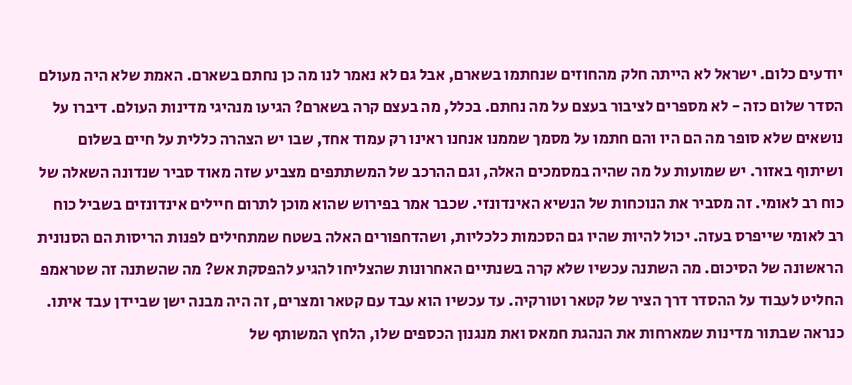יודעים כלום. ישראל לא הייתה חלק מהחוזים שנחתמו בשארם, אבל גם לא נאמר לנו מה כן נחתם בשארם. האמת שלא היה מעולם הסדר שלום כזה - לא מספרים לציבור בעצם על מה נחתם. בכלל, מה בעצם קרה בשארם? הגיעו מנהיגי מדינות העולם. דיברו על נושאים שלא סופר מה הם היו והם חתמו על מסמך שממנו אנחנו ראינו רק עמוד אחד, שבו יש הצהרה כללית על חיים בשלום ושיתוף באזור. יש שמועות על מה שהיה במסמכים האלה, וגם ההרכב של המשתתפים מצביע שזה מאוד סביר שנדונה השאלה של כוח רב לאומי. זה מסביר את הנוכחות של הנשיא האינדונזי. שכבר אמר בפירוש שהוא מוכן לתרום חיילים אינדונזים בשביל כוח רב לאומי שייפרס בעזה. יכול להיות שהיו גם הסכמות כלכליות, ושהדחפורים האלה בשטח שמתחילים לפנות הריסות הם הסנונית הראשונה של הסיכום. מה השתנה עכשיו שלא קרה בשנתיים האחרונות שהצליחו להגיע להפסקת אש? מה שהשתנה זה שטראמפ החליט לעבוד על ההסדר דרך הציר של קטאר וטורקיה. עד עכשיו הוא עבד עם קטאר ומצרים, זה היה מבנה ישן שביידן עבד איתו. כנראה שבתור מדינות שמארחות את הנהגת חמאס ואת מנגנון הכספים שלו, הלחץ המשותף של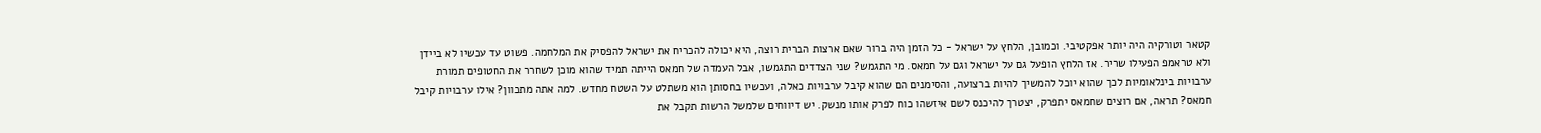קטאר וטורקיה היה יותר אפקטיבי. וכמובן, הלחץ על ישראל - כל הזמן היה ברור שאם ארצות הברית רוצה, היא יכולה להכריח את ישראל להפסיק את המלחמה. פשוט עד עכשיו לא ביידן ולא טראמפ הפעילו שריר. אז הלחץ הופעל גם על ישראל וגם על חמאס. מי התגמש? שני הצדדים התגמשו, אבל העמדה של חמאס הייתה תמיד שהוא מוכן לשחרר את החטופים תמורת ערבויות בינלאומיות לכך שהוא יוכל להמשיך להיות ברצועה, והסימנים הם שהוא קיבל ערבויות כאלה, ועכשיו בחסותן הוא משתלט על השטח מחדש. למה אתה מתכוון? אילו ערבויות קיבל חמאס? תראה, אם רוצים שחמאס יתפרק, יצטרך להיכנס לשם איזשהו כוח לפרק אותו מנשק. יש דיווחים שלמשל הרשות תקבל את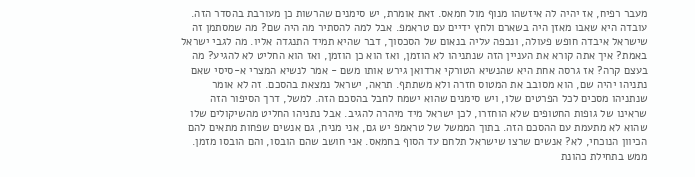מעבר רפיח, אז יהיה לה איזשהו מנוף מול חמאס. זאת אומרת, יש סימנים שהרשות כן מעורבת בהסדר הזה. עובדה היא שאבו מאזן היה בשארם ולחץ ידיים עם טראמפ. אבל למה להסתיר מה היה שם? מה שמסתמן זה שישראל איבדה חופש פעולה, ונכפה עליה בנאום של הסכסוך, דבר שהיא תמיד התנגדה אליו. מה לגבי ישראל באמת? איך אתה קורא את העניין הזה שנתניהו לא הוזמן, ואז הוא כן הוזמן, ואז הוא החליט לא להגיע? מה בעצם קרה? אז גרסה אחת היא שהנשיא הטורקי ארדואן גירש אותו משם - אמר לנשיא המצרי א-סיסי שאם נתניהו יהיה שם, הוא מסובב את המטוס חזרה ולא משתתף. תראה, ישראל נמצאת בהסכם. זה לא אומר שנתניהו מסכים לכל הפרטים שלו, ויש סימנים שהוא ישמח לחבל בהסכם הזה. למשל, דרך הסיפור הזה שראינו של גופות החטופים שלא הוחזרו, לכן ישראל מיד מיהרה להגיב. אבל נתניהו החליט מהשיקולים שלו שהוא לא מתעמת עם ההסכם הזה. בתוך הממשל של טראמפ יש גם, אני מניח, גם אנשים שפחות מתאים להם הכיוון הנוכחי, לא? אנשים שרצו שישראל תלחם עד הסוף בחמאס. אני חושב שהם הובסו, והם הובסו מזמן. ממש בתחילת כהונת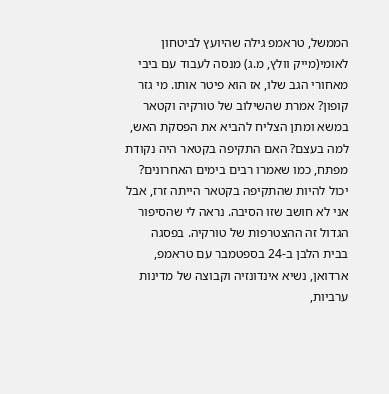הממשל, טראמפ גילה שהיועץ לביטחון לאומי(מייק וולץ, מ.ג) מנסה לעבוד עם ביבי מאחורי הגב שלו, אז הוא פיטר אותו. מי גזר קופון? אמרת שהשילוב של טורקיה וקטאר במשא ומתן הצליח להביא את הפסקת האש, למה בעצם? האם התקיפה בקטאר היה נקודת מפתח, כמו שאמרו רבים בימים האחרונים? יכול להיות שהתקיפה בקטאר הייתה זרז, אבל אני לא חושב שזו הסיבה. נראה לי שהסיפור הגדול זה ההצטרפות של טורקיה. בפסגה בבית הלבן ב-24 בספטמבר עם טראמפ, ארדואן, נשיא אינדונזיה וקבוצה של מדינות ערביות,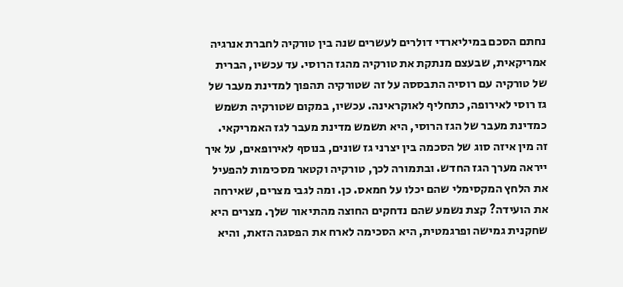נחתם הסכם במיליארדי דולרים לעשרים שנה בין טורקיה לחברת אנרגיה אמריקאית, שבעצם מנתקת את טורקיה מהגז הרוסי. עד עכשיו, הברית של טורקיה עם רוסיה התבססה על זה שטורקיה תהפוך למדינת מעבר של גז רוסי לאירופה, כתחליף לאוקראינה. עכשיו, במקום שטורקיה תשמש כמדינת מעבר של הגז הרוסי, היא תשמש מדינת מעבר לגז האמריקאי. זה מין איזה סוג של הסכמה בין יצרני גז שונים, בנוסף לאירופאים, על איך ייראה מערך הגז החדש. ובתמורה לכך, טורקיה וקטאר מסכימות להפעיל את הלחץ המקסימלי שהם יכלו על חמאס. כן. ומה לגבי מצרים, שאירחה את הועידה? קצת נשמע שהם נדחקים החוצה מהתיאור שלך. מצרים היא שחקנית גמישה ופרגמטית, היא הסכימה לארח את הפסגה הזאת, והיא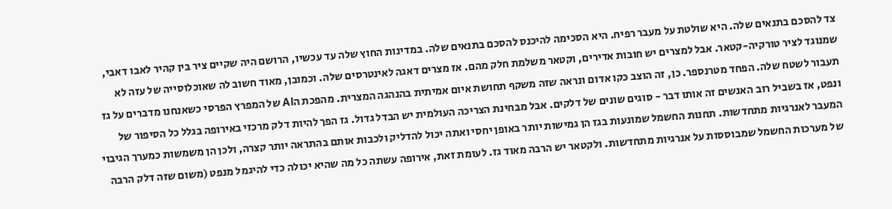צד להסכם בתנאים שלה. היא שולטת על מעבר רפיח. היא הסכימה להיכנס להסכם בתנאים שלה. במדינות החוץ שלה עד עכשיו, הרושם היה שקיים ציר בין קהיר לאבו דאבי, שמנוגד לציר טורקיה-קטאר. אבל למצרים יש חובות אדירים, וקטאר משלמת חלק מהם. אז מצרים דאגה לאינטרסים שלה. וכמובן, מאוד חשוב לה שאוכלוסייה של עזה לא תעבור לשטח שלה. הפחד מטרנספר. כן, זה הוצב כקו אדום ונראה שזה משקף תחושת איום אמיתית בהנהגה המצרית. מהפכת הAI של המפרץ הפרסי כשאנחנו מדברים על גז ונפט, אז בשביל רוב האנשים זה אותו דבר - סוגים שונים של דלקים. אבל מבחינת הצריכה העולמית יש הבדל גדול. גז הפך להיות דלק מרכזי באירופה בגלל כל הסיפור של המעבר לאנרגיות מתחדשות. תחנות החשמל שמונעות בגז הן גמישות יותר באופן יחסי ואתה יכול להדליק ולכבות אותם בהתראה יותר קצרה, ולכן הן משמשות כמערך הגיבוי של מערכות החשמל שמבוססות על אנרגיות מתחדשות. ולקטאר יש הרבה מאוד גז. לעומת זאת, אירופה עשתה כל מה שהיא יכולה כדי להיגמל מנפט (משום שזה דלק הרבה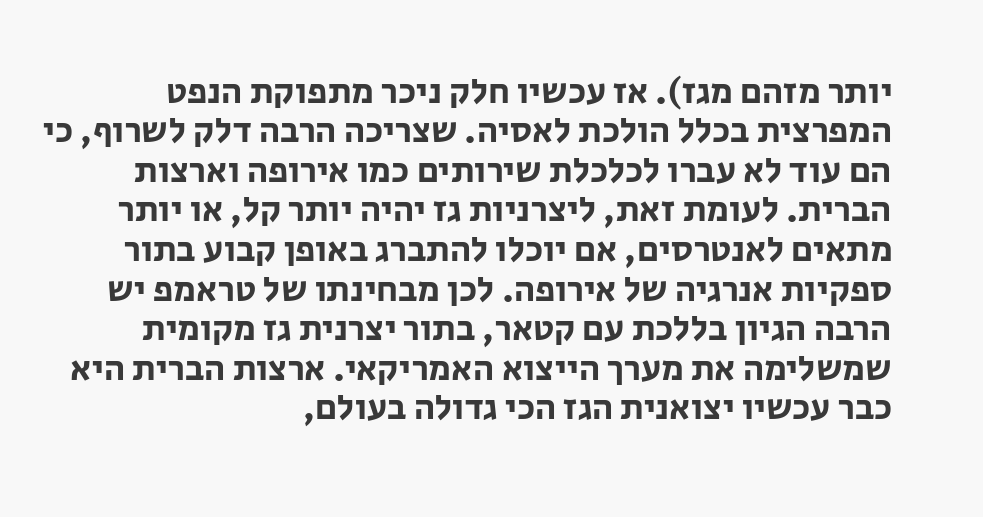יותר מזהם מגז). אז עכשיו חלק ניכר מתפוקת הנפט המפרצית בכלל הולכת לאסיה. שצריכה הרבה דלק לשרוף, כי הם עוד לא עברו לכלכלת שירותים כמו אירופה וארצות הברית. לעומת זאת, ליצרניות גז יהיה יותר קל, או יותר מתאים לאנטרסים, אם יוכלו להתברג באופן קבוע בתור ספקיות אנרגיה של אירופה. לכן מבחינתו של טראמפ יש הרבה הגיון בללכת עם קטאר, בתור יצרנית גז מקומית שמשלימה את מערך הייצוא האמריקאי. ארצות הברית היא כבר עכשיו יצואנית הגז הכי גדולה בעולם,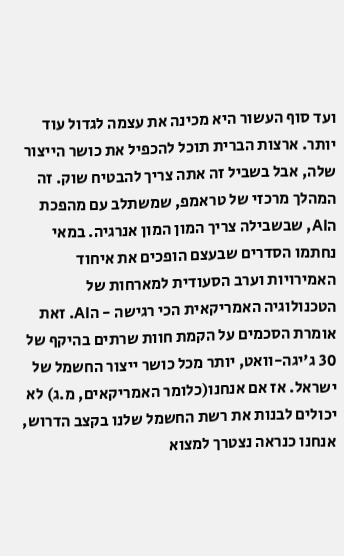ועד סוף העשור היא מכינה את עצמה לגדול עוד יותר. ארצות הברית תוכל להכפיל את כושר הייצור שלה, אבל בשביל זה אתה צריך להבטיח שוק. זה המהלך מרכזי של טראמפ, שמשתלב עם מהפכת הAI, שבשבילה צריך המון המון אנרגיה. במאי נחתמו הסדרים שבעצם הופכים את איחוד האמירויות וערב הסעודית למארחות של הטכנולוגיה האמריקאית הכי רגישה - הAI. זאת אומרת הסכמים על הקמת חוות שרתים בהיקף של 30 ג'יגה-וואט, יותר מכל כושר ייצור החשמל של ישראל. אז אם אנחנו(כלומר האמריקאים, מ.ג) לא יכולים לבנות את רשת החשמל שלנו בקצב הדרוש, אנחנו כנראה נצטרך למצוא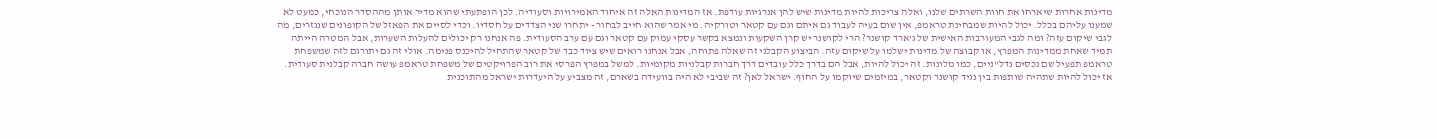מדינות אחרות שיארחו את חוות השרתים שלנו, ואלה צריכות להיות מדינות שיש להן אנרגיות עודפת. אז המדינות האלה זה איחוד האמירויות וסעודיה. לכן הופתעתי שהוא מדיר אותן מההסדר הנוכחי, כמעט לא שמענו עליהם בכלל. יכול להיות שמבחינת טראמפ, אין שום בעיה לעבוד גם איתם וגם עם קטאר וטורקיה. מי אמר שהוא חייב לבחור - יתחרו שני הצדדים על חסדיו. וכדי לסיים את הפאזל של הקופונים שנגזרים, מה לגבי שיקום עזה? ומה לגבי המעורבות האישית של ג'ארד קושנר? הרי לקושנר יש קרן השקעות ונמצא בקשר עסקי עמוק עם קטאר וגם עם ערב הסעודית. פה אנחנו רק יכולים להעלות השערות, אבל המטרה הייתה תמיד שאחת ממדינות המפרץ, או קבוצה של מדינות ישלמו על שיקום עזה. הביצוע הקבלני זה שאלה פתוחה, אבל אנחנו רואים שיש ציוד כבד של קטאר שהתחיל להיכנס פנימה. אולי זה גם יתורגם לזה שמשפחת טראמפ תפעיל שם נכסים נדל"ניים, כמו מלונות. זה יכול להיות, אבל הם בדרך כלל עובדים דרך חברות קבלניות מקומיות. למשל במפרץ הפרסי את רוב הפרויקטים של משפחת טראמפ עושה חברה קבלנית סעודית. אז יכול להיות שתהיה שותפות בין נגיד קושנר וקטאר, במיזמים שיוקמו על החוף. ישראל לאן? זה שביבי לא היה בוועידה בשארם, זה מצביע על היעדרות ישראל מהתוכנית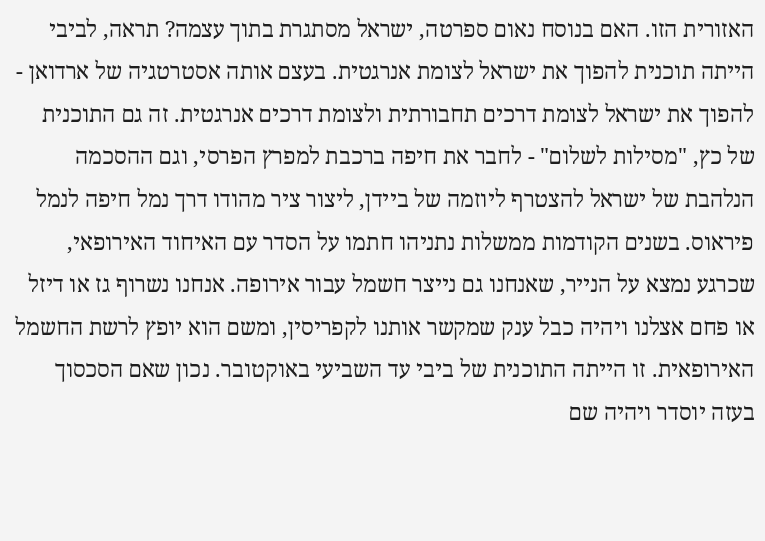האזורית הזו. האם בנוסח נאום ספרטה, ישראל מסתגרת בתוך עצמה? תראה, לביבי הייתה תוכנית להפוך את ישראל לצומת אנרגטית. בעצם אותה אסטרטגיה של ארדואן - להפוך את ישראל לצומת דרכים תחבורתית ולצומת דרכים אנרגטית. זה גם התוכנית של כץ, "מסילות לשלום" - לחבר את חיפה ברכבת למפרץ הפרסי, וגם ההסכמה הנלהבת של ישראל להצטרף ליוזמה של ביידן, ליצור ציר מהודו דרך נמל חיפה לנמל פיראוס. בשנים הקודמות ממשלות נתניהו חתמו על הסדר עם האיחוד האירופאי, שכרגע נמצא על הנייר, שאנחנו גם נייצר חשמל עבור אירופה. אנחנו נשרוף גז או דיזל או פחם אצלנו ויהיה כבל ענק שמקשר אותנו לקפריסין, ומשם הוא יופץ לרשת החשמל האירופאית. זו הייתה התוכנית של ביבי עד השביעי באוקטובר. נכון שאם הסכסוך בעזה יוסדר ויהיה שם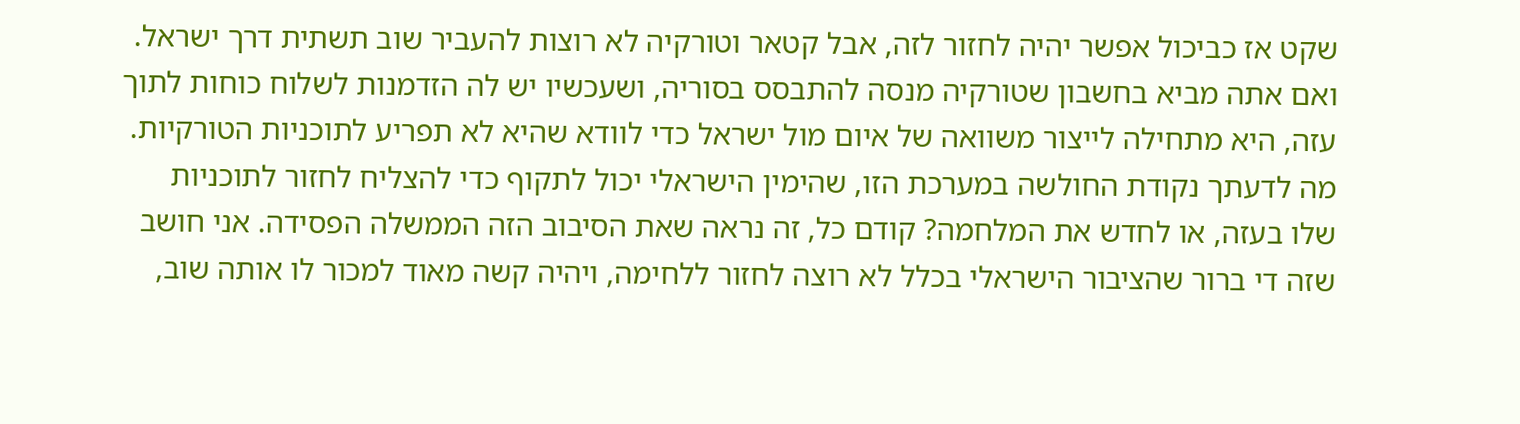שקט אז כביכול אפשר יהיה לחזור לזה, אבל קטאר וטורקיה לא רוצות להעביר שוב תשתית דרך ישראל. ואם אתה מביא בחשבון שטורקיה מנסה להתבסס בסוריה, ושעכשיו יש לה הזדמנות לשלוח כוחות לתוך עזה, היא מתחילה לייצור משוואה של איום מול ישראל כדי לוודא שהיא לא תפריע לתוכניות הטורקיות. מה לדעתך נקודת החולשה במערכת הזו, שהימין הישראלי יכול לתקוף כדי להצליח לחזור לתוכניות שלו בעזה, או לחדש את המלחמה? קודם כל, זה נראה שאת הסיבוב הזה הממשלה הפסידה. אני חושב שזה די ברור שהציבור הישראלי בכלל לא רוצה לחזור ללחימה, ויהיה קשה מאוד למכור לו אותה שוב,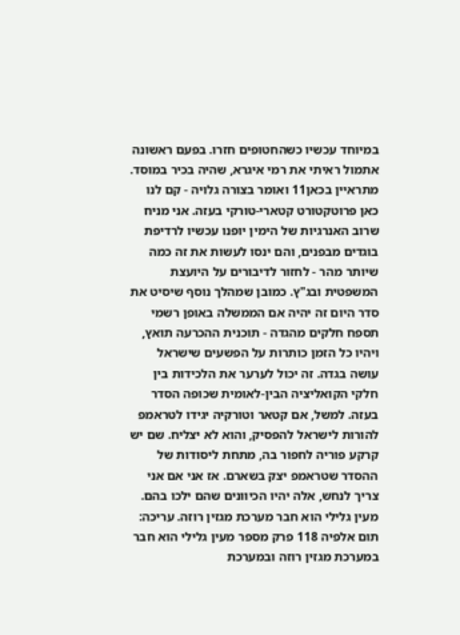במיוחד עכשיו כשהחטופים חזרו. בפעם ראשונה אתמול ראיתי את רמי איגרא, שהיה בכיר במוסד. מתראיין בכאן11 ואומר בצורה גלויה - קם לנו כאן פרוטקטורט קטארי-טורקי בעזה. אני מניח שרוב האנרגיות של הימין יופנו עכשיו לרדיפת בוגדים מבפנים, והם ינסו לעשות את זה כמה שיותר מהר - לחזור לדיבורים על היועצת המשפטית ובג"ץ. כמובן שמהלך נוסף שיסיט את סדר היום זה יהיה אם הממשלה באופן רשמי תספח חלקים מהגדה - תוכנית ההכרעה תואץ, ויהיו כל הזמן כותרות על הפשעים שישראל עושה בגדה. זה יכול לערער את הלכידות בין חלקי הקואליציה הבין-לאומית שכופה הסדר בעזה. למשל, אם קטאר וטורקיה יגידו לטראמפ להורות לישראל להפסיק, והוא לא יצליח. שם יש קרקע פוריה לחפור בה, מתחת ליסודות של ההסדר שטראמפ יצק בשארם. אז אני אם אני צריך לנחש, אלה יהיו הכיוונים שהם ילכו בהם. מעין גלילי הוא חבר מערכת מגזין רוזה. עריכה: תום אלפיה 118 פרק מספר מעין גלילי הוא חבר במערכת מגזין רוזה ובמערכת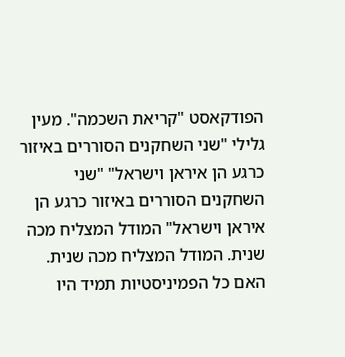הפודקאסט "קריאת השכמה". מעין גלילי "שני השחקנים הסוררים באיזור כרגע הן איראן וישראל" "שני השחקנים הסוררים באיזור כרגע הן איראן וישראל" המודל המצליח מכה שנית. המודל המצליח מכה שנית. האם כל הפמיניסטיות תמיד היו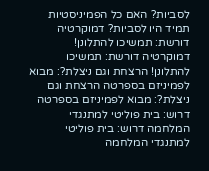לסביות? האם כל הפמיניסטיות תמיד היו לסביות? דמוקרטיה דורשת: תמשיכו להתלונן! דמוקרטיה דורשת: תמשיכו להתלונן! הרצחת וגם ניצלת?: מבוא לפמיניזם בספרטה הרצחת וגם ניצלת?: מבוא לפמיניזם בספרטה דרוש: בית פוליטי למתנגדי המלחמה דרוש: בית פוליטי למתנגדי המלחמה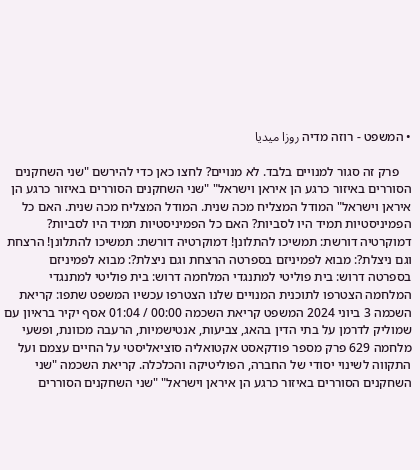• המשפט - רוזה מדיה روزا ميديا

    פרק זה סגור למנויים בלבד. לא מנויים? לחצו כאן כדי להירשם "שני השחקנים הסוררים באיזור כרגע הן איראן וישראל" "שני השחקנים הסוררים באיזור כרגע הן איראן וישראל" המודל המצליח מכה שנית. המודל המצליח מכה שנית. האם כל הפמיניסטיות תמיד היו לסביות? האם כל הפמיניסטיות תמיד היו לסביות? דמוקרטיה דורשת: תמשיכו להתלונן! דמוקרטיה דורשת: תמשיכו להתלונן! הרצחת וגם ניצלת?: מבוא לפמיניזם בספרטה הרצחת וגם ניצלת?: מבוא לפמיניזם בספרטה דרוש: בית פוליטי למתנגדי המלחמה דרוש: בית פוליטי למתנגדי המלחמה הצטרפו לתוכנית המנויים שלנו הצטרפו עכשיו המשפט שתפו: קריאת השכמה 3 ביוני 2024 המשפט קריאת השכמה 00:00 / 01:04 אסף יקיר בראיון עם שמוליק לדרמן על בתי הדין בהאג, צביעות, אנטישמיות, הרעבה מכוונת, ופשעי מלחמה 629 פרק מספר פודקאסט אקטואליה סוציאליסטי על החיים עצמם ועל התקווה לשינוי יסודי של החברה, הפוליטיקה והכלכלה. קריאת השכמה "שני השחקנים הסוררים באיזור כרגע הן איראן וישראל" "שני השחקנים הסוררים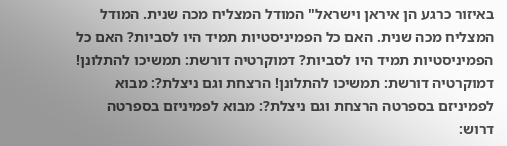באיזור כרגע הן איראן וישראל" המודל המצליח מכה שנית. המודל המצליח מכה שנית. האם כל הפמיניסטיות תמיד היו לסביות? האם כל הפמיניסטיות תמיד היו לסביות? דמוקרטיה דורשת: תמשיכו להתלונן! דמוקרטיה דורשת: תמשיכו להתלונן! הרצחת וגם ניצלת?: מבוא לפמיניזם בספרטה הרצחת וגם ניצלת?: מבוא לפמיניזם בספרטה דרוש: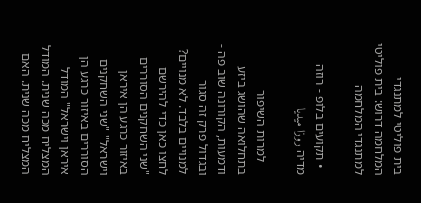בית פוליטי למתנגדי המלחמה דרוש: בית פוליטי למתנגדי המלחמה

  • תקועים בלופ - רוזה מדיה روزا ميديا

    למרות השיפור בתחלואה שהושג ביזע ודמעות, הקורונה שוב פה - ובגדול פרק זה סגור למנויים בלבד. לא מנויים? לחצו כאן כדי להירשם "שני השחקנים הסוררים באיזור כרגע הן איראן וישראל" "שני השחקנים הסוררים באיזור כרגע הן איראן וישראל" המודל המצליח מכה שנית. המודל המצליח מכה שנית. האם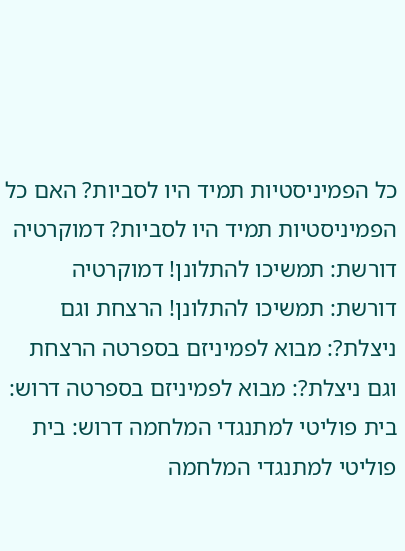כל הפמיניסטיות תמיד היו לסביות? האם כל הפמיניסטיות תמיד היו לסביות? דמוקרטיה דורשת: תמשיכו להתלונן! דמוקרטיה דורשת: תמשיכו להתלונן! הרצחת וגם ניצלת?: מבוא לפמיניזם בספרטה הרצחת וגם ניצלת?: מבוא לפמיניזם בספרטה דרוש: בית פוליטי למתנגדי המלחמה דרוש: בית פוליטי למתנגדי המלחמה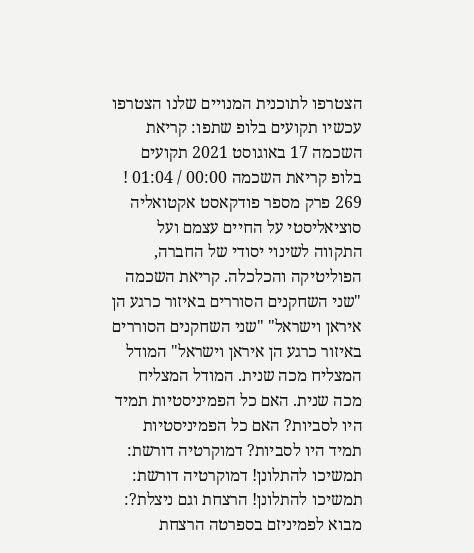הצטרפו לתוכנית המנויים שלנו הצטרפו עכשיו תקועים בלופ שתפו: קריאת השכמה 17 באוגוסט 2021 תקועים בלופ קריאת השכמה 00:00 / 01:04 ! 269 פרק מספר פודקאסט אקטואליה סוציאליסטי על החיים עצמם ועל התקווה לשינוי יסודי של החברה, הפוליטיקה והכלכלה. קריאת השכמה "שני השחקנים הסוררים באיזור כרגע הן איראן וישראל" "שני השחקנים הסוררים באיזור כרגע הן איראן וישראל" המודל המצליח מכה שנית. המודל המצליח מכה שנית. האם כל הפמיניסטיות תמיד היו לסביות? האם כל הפמיניסטיות תמיד היו לסביות? דמוקרטיה דורשת: תמשיכו להתלונן! דמוקרטיה דורשת: תמשיכו להתלונן! הרצחת וגם ניצלת?: מבוא לפמיניזם בספרטה הרצחת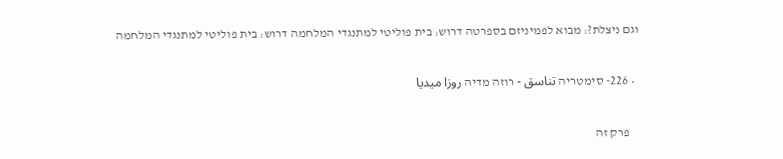וגם ניצלת?: מבוא לפמיניזם בספרטה דרוש: בית פוליטי למתנגדי המלחמה דרוש: בית פוליטי למתנגדי המלחמה

  • 226- סימטריה تناسق - רוזה מדיה روزا ميديا

    פרק זה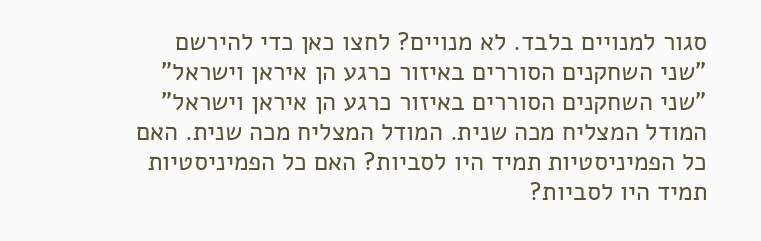סגור למנויים בלבד. לא מנויים? לחצו כאן כדי להירשם "שני השחקנים הסוררים באיזור כרגע הן איראן וישראל" "שני השחקנים הסוררים באיזור כרגע הן איראן וישראל" המודל המצליח מכה שנית. המודל המצליח מכה שנית. האם כל הפמיניסטיות תמיד היו לסביות? האם כל הפמיניסטיות תמיד היו לסביות?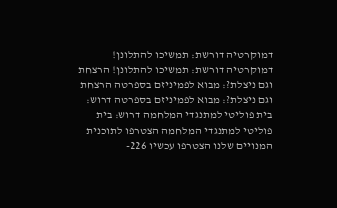דמוקרטיה דורשת: תמשיכו להתלונן! דמוקרטיה דורשת: תמשיכו להתלונן! הרצחת וגם ניצלת?: מבוא לפמיניזם בספרטה הרצחת וגם ניצלת?: מבוא לפמיניזם בספרטה דרוש: בית פוליטי למתנגדי המלחמה דרוש: בית פוליטי למתנגדי המלחמה הצטרפו לתוכנית המנויים שלנו הצטרפו עכשיו 226-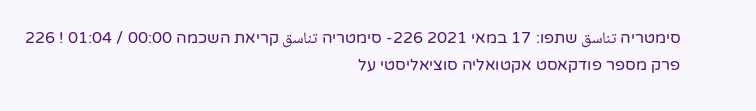סימטריה تناسق שתפו: 17 במאי 2021 226- סימטריה تناسق קריאת השכמה 00:00 / 01:04 ! 226 פרק מספר פודקאסט אקטואליה סוציאליסטי על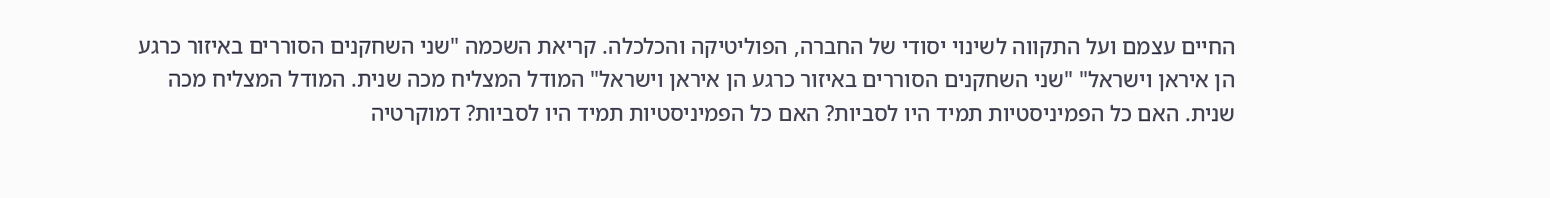החיים עצמם ועל התקווה לשינוי יסודי של החברה, הפוליטיקה והכלכלה. קריאת השכמה "שני השחקנים הסוררים באיזור כרגע הן איראן וישראל" "שני השחקנים הסוררים באיזור כרגע הן איראן וישראל" המודל המצליח מכה שנית. המודל המצליח מכה שנית. האם כל הפמיניסטיות תמיד היו לסביות? האם כל הפמיניסטיות תמיד היו לסביות? דמוקרטיה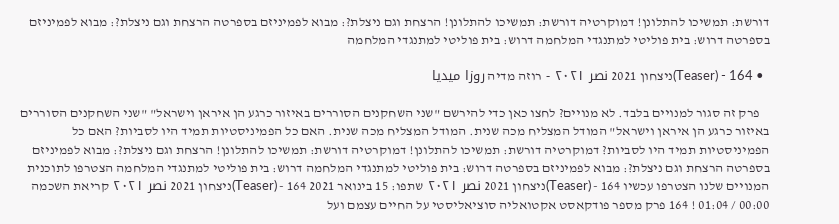דורשת: תמשיכו להתלונן! דמוקרטיה דורשת: תמשיכו להתלונן! הרצחת וגם ניצלת?: מבוא לפמיניזם בספרטה הרצחת וגם ניצלת?: מבוא לפמיניזם בספרטה דרוש: בית פוליטי למתנגדי המלחמה דרוש: בית פוליטי למתנגדי המלחמה

  • 164 - (Teaser)ניצחון 2021 نصر ٢٠٢١ - רוזה מדיה روزا ميديا

    פרק זה סגור למנויים בלבד. לא מנויים? לחצו כאן כדי להירשם "שני השחקנים הסוררים באיזור כרגע הן איראן וישראל" "שני השחקנים הסוררים באיזור כרגע הן איראן וישראל" המודל המצליח מכה שנית. המודל המצליח מכה שנית. האם כל הפמיניסטיות תמיד היו לסביות? האם כל הפמיניסטיות תמיד היו לסביות? דמוקרטיה דורשת: תמשיכו להתלונן! דמוקרטיה דורשת: תמשיכו להתלונן! הרצחת וגם ניצלת?: מבוא לפמיניזם בספרטה הרצחת וגם ניצלת?: מבוא לפמיניזם בספרטה דרוש: בית פוליטי למתנגדי המלחמה דרוש: בית פוליטי למתנגדי המלחמה הצטרפו לתוכנית המנויים שלנו הצטרפו עכשיו 164 - (Teaser)ניצחון 2021 نصر ٢٠٢١ שתפו: 15 בינואר 2021 164 - (Teaser)ניצחון 2021 نصر ٢٠٢١ קריאת השכמה 00:00 / 01:04 ! 164 פרק מספר פודקאסט אקטואליה סוציאליסטי על החיים עצמם ועל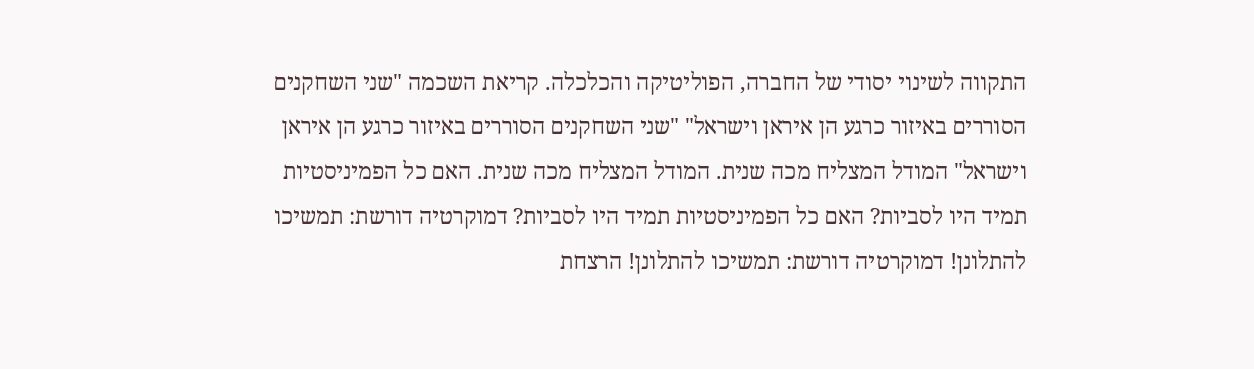התקווה לשינוי יסודי של החברה, הפוליטיקה והכלכלה. קריאת השכמה "שני השחקנים הסוררים באיזור כרגע הן איראן וישראל" "שני השחקנים הסוררים באיזור כרגע הן איראן וישראל" המודל המצליח מכה שנית. המודל המצליח מכה שנית. האם כל הפמיניסטיות תמיד היו לסביות? האם כל הפמיניסטיות תמיד היו לסביות? דמוקרטיה דורשת: תמשיכו להתלונן! דמוקרטיה דורשת: תמשיכו להתלונן! הרצחת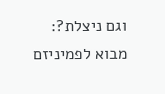וגם ניצלת?: מבוא לפמיניזם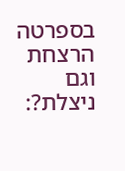בספרטה הרצחת וגם ניצלת?: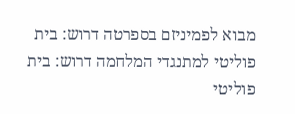מבוא לפמיניזם בספרטה דרוש: בית פוליטי למתנגדי המלחמה דרוש: בית פוליטי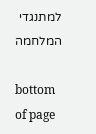למתנגדי המלחמה

bottom of page